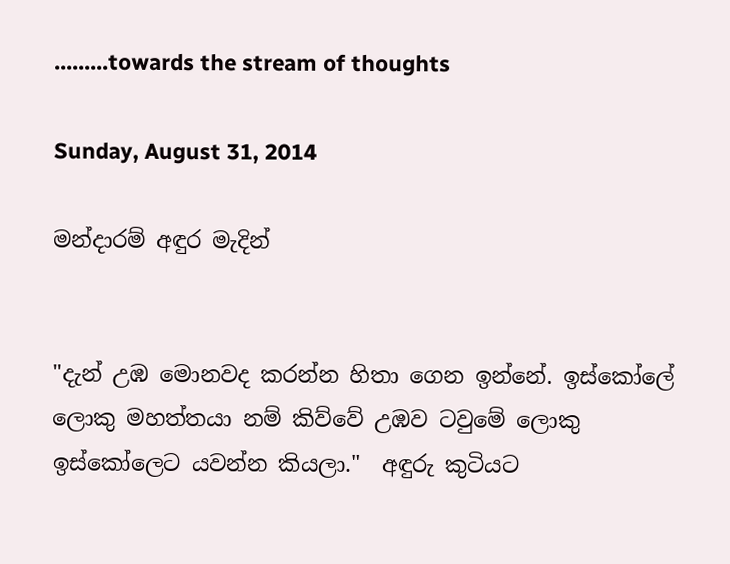.........towards the stream of thoughts

Sunday, August 31, 2014

මන්දාරම් අඳුර මැදින්


"දැන් උඹ මොනවද කරන්න හිතා ගෙන ඉන්නේ. ඉස්කෝලේ ලොකු මහත්තයා නම් කිව්වේ උඹව ටවුමේ ලොකු ඉස්කෝලෙට යවන්න කියලා."  අඳුරු කුටියට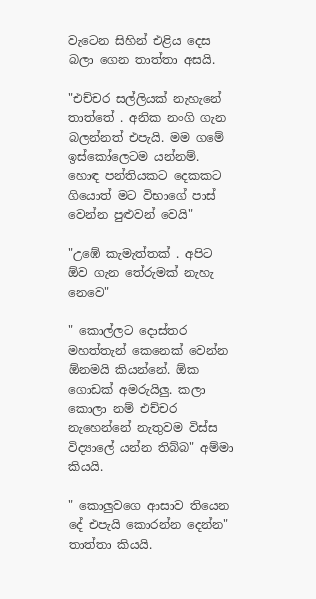වැටෙන සිහින් එළිය දෙස බලා ගෙන තාත්තා අසයි.

"එච්චර සල්ලියක් නැහැනේ තාත්තේ . අනික නංගි ගැන බලන්නත් එපැයි. මම ගමේ ඉස්කෝලෙටම යන්නම්. හොඳ පන්තියකට දෙකකට ගියොත් මට විභාගේ පාස් වෙන්න පුළුවන් වෙයි"

"උඹේ කැමැත්තක් . අපිට ඕව ගැන තේරුමක් නැහැ නෙවෙ"

" කොල්ලට දොස්තර මහත්තැන් කෙනෙක් වෙන්න ඕනමයි කියන්නේ. ඕක ගොඩක් අමරුයිලු. කලා කොලා නම් එච්චර නැහෙන්නේ නැතුවම විස්ස විද්‍යාලේ යන්න තිබ්බ" අම්මා කියයි.

" කොලුවගෙ ආසාව තියෙන දේ එපැයි කොරන්න දෙන්න" තාත්තා කියයි.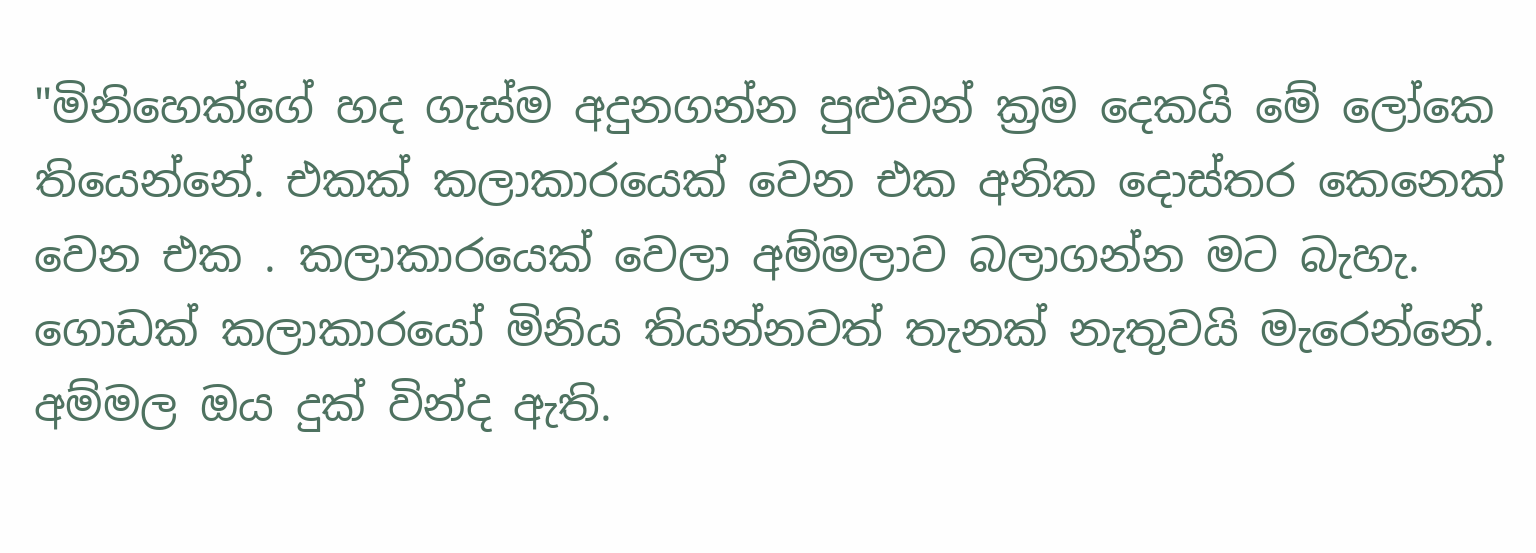"මිනිහෙක්ගේ හද ගැස්ම අදුනගන්න පුළුවන් ක්‍රම දෙකයි මේ ලෝකෙ තියෙන්නේ. එකක් කලාකාරයෙක් වෙන එක අනික දොස්තර කෙනෙක් වෙන එක . කලාකාරයෙක් වෙලා අම්මලාව බලාගන්න මට බැහැ. ගොඩක් කලාකාරයෝ මිනිය තියන්නවත් තැනක් නැතුවයි මැරෙන්නේ. අම්මල ඔය දුක් වින්ද ඇති.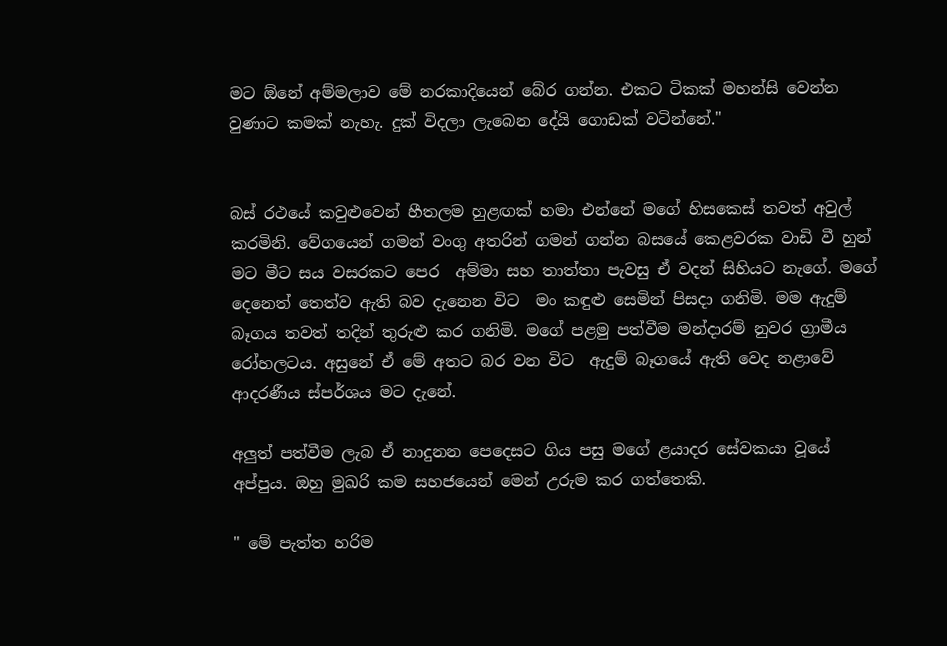මට ඕනේ අම්මලාව මේ නරකාදියෙන් බේර ගන්න. එකට ටිකක් මහන්සි වෙන්න වුණාට කමක් නැහැ. දුක් විදලා ලැබෙන දේයි ගොඩක් වටින්නේ."


බස් රථයේ කවුළුවෙන් හීතලම හුළඟක් හමා එන්නේ මගේ හිසකෙස් තවත් අවුල් කරමිනි. වේගයෙන් ගමන් වංගු අතරින් ගමන් ගන්න බසයේ කෙළවරක වාඩි වී හුන් මට මීට සය වසරකට පෙර  අම්මා සහ තාත්තා පැවසු ඒ වදන් සිහියට නැගේ. මගේ දෙනෙත් තෙත්ව ඇති බව දැනෙන විට  මං කඳුළු සෙමින් පිසදා ගනිමි. මම ඇදුම් බෑගය තවත් තදින් තුරුළු කර ගනිමි. මගේ පළමු පත්වීම මන්දාරම් නුවර ග්‍රාමීය රෝහලටය. අසුනේ ඒ මේ අතට බර වන විට  ඇදුම් බෑගයේ ඇති වෙද නළාවේ ආදරණීය ස්පර්ශය මට දැනේ.

අලුත් පත්වීම ලැබ ඒ නාදුනන පෙදෙසට ගිය පසු මගේ ළයාදර සේවකයා වූයේ අප්පුය. ඔහු මුඛරි කම සහජයෙන් මෙන් උරුම කර ගත්තෙකි.

" මේ පැත්ත හරිම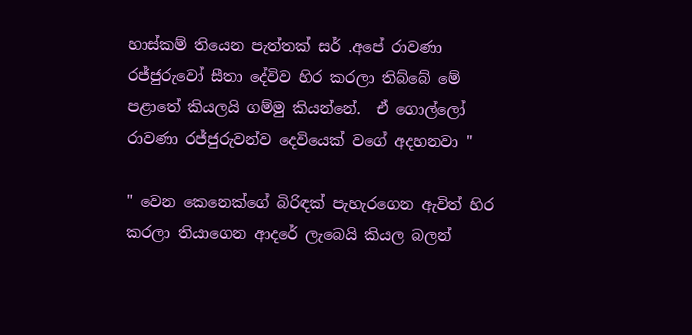හාස්කම් තියෙන පැත්තක් සර් .අපේ රාවණා රජ්ජුරුවෝ සීතා දේවිව හිර කරලා තිබ්බේ මේ පළාතේ කියලයි ගම්මු කියන්නේ.  ඒ ගොල්ලෝ රාවණා රජ්ජුරුවන්ව දෙවියෙක් වගේ අදහනවා "

" වෙන කෙනෙක්ගේ බිරිඳක් පැහැරගෙන ඇවිත් හිර කරලා තියාගෙන ආදරේ ලැබෙයි කියල බලන්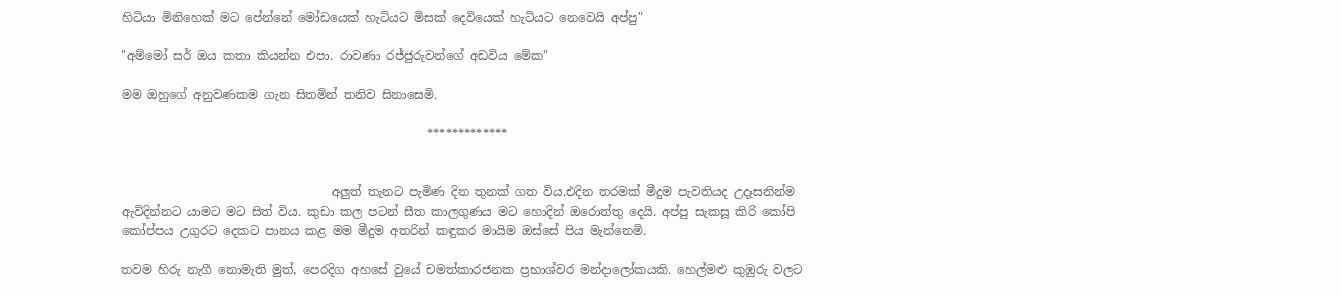හිටියා මිනිහෙක් මට පේන්නේ මෝඩයෙක් හැටියට මිසක් දෙවියෙක් හැටියට නෙවෙයි අප්පු"

"අම්මෝ සර් ඔය කතා කියන්න එපා. රාවණා රජ්ජුරුවන්ගේ අඩවිය මේක"

මම ඔහුගේ අනුවණකම ගැන සිතමින් තනිව සිනාසෙමි.

                                                   *************


                                   අලුත් තැනට පැමිණ දින තුනක් ගත විය.එදින තරමක් මීදුම පැවතියද උදෑසනින්ම ඇවිදින්නට යාමට මට සිත් විය. කුඩා කල පටන් සීත කාලගුණය මට හොදින් ඔරොත්තු දෙයි. අප්පු සැකසූ කිරි කෝපි කෝප්පය උගුරට දෙකට පානය කළ මම මීදුම අතරින් කඳුකර මායිම ඔස්සේ පිය මැන්නෙමි.

තවම හිරු නැගී නොමැති මුත්, පෙරදිග අහසේ වුයේ චමත්කාරජනක ප්‍රභාශ්වර මන්දාලෝකයකි. හෙල්මළු කුඹුරු වලට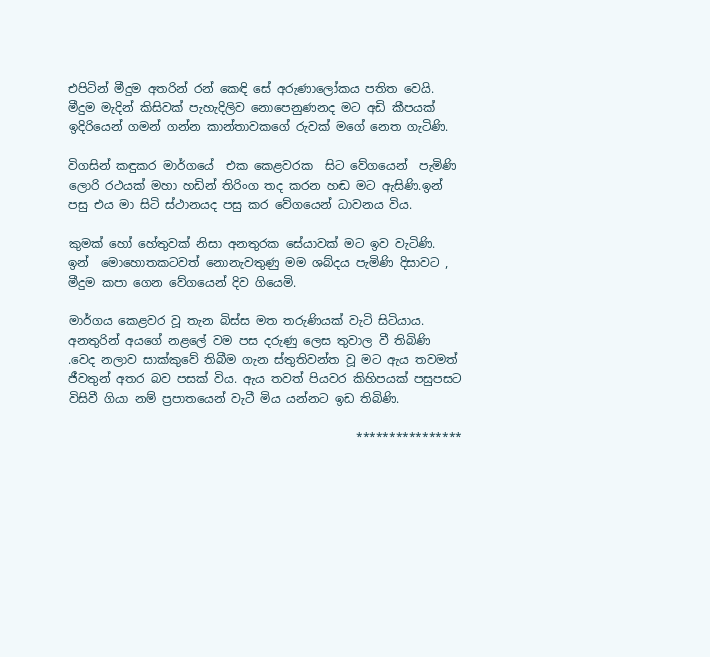එපිටින් මීදුම අතරින් රන් කෙඳි සේ අරුණාලෝකය පතිත වෙයි. මීදුම මැදින් කිසිවක් පැහැදිලිව නොපෙනුණනද මට අඩි කීපයක් ඉදිරියෙන් ගමන් ගන්න කාන්තාවකගේ රුවක් මගේ නෙත ගැටිණි.

විගසින් කඳුකර මාර්ගයේ  එක කෙළවරක  සිට වේගයෙන්  පැමිණි ලොරි රථයක් මහා හඩින් තිරිංග තද කරන හඬ මට ඇසිණි.ඉන් පසු එය මා සිටි ස්ථානයද පසු කර වේගයෙන් ධාවනය විය.

කුමක් හෝ හේතුවක් නිසා අනතුරක සේයාවක් මට ඉව වැටිණි.  ඉන්  මොහොතකටවත් නොනැවතුණු මම ශබ්දය පැමිණි දිසාවට , මීදුම කපා ගෙන වේගයෙන් දිව ගියෙමි.

මාර්ගය කෙළවර වූ තැන බිස්ස මත තරුණියක් වැටි සිටියාය.  අනතුරින් අයගේ නළලේ වම පස දරුණු ලෙස තුවාල වී තිබිණි .වෙද නලාව සාක්කුවේ තිබීම ගැන ස්තුතිවන්ත වූ මට ඇය තවමත් ජීවතුන් අතර බව පසක් විය. ඇය තවත් පියවර කිහිපයක් පසුපසට විසිවී ගියා නම් ප්‍රපාතයෙන් වැටී මිය යන්නට ඉඩ තිබිණි.

                                                ****************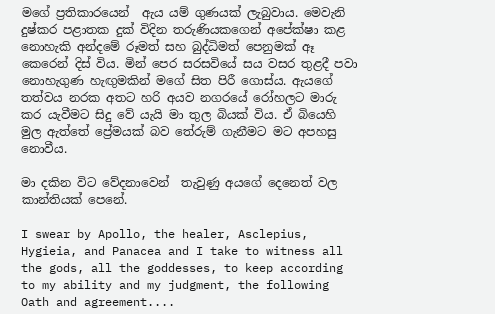මගේ ප්‍රතිකාරයෙන්  ඇය යම් ගුණයක් ලැබුවාය. මෙවැනි දුෂ්කර පළාතක දුක් විදින තරුණියකගෙන් අපේක්ෂා කළ නොහැකි අන්දමේ රූමත් සහ බුද්ධිමත් පෙනුමක් ඈ කෙරෙන් දිස් විය. මින් පෙර සරසවියේ සය වසර තුළදී පවා නොහැගුණ හැඟුමකින් මගේ සිත පිරී ගොස්ය. ඇයගේ තත්වය නරක අතට හරි අයව නගරයේ රෝහලට මාරු කර යැවීමට සිදු වේ යැයි මා තුල බියක් විය. ඒ බියෙහි මුල ඇත්තේ ප්‍රේමයක් බව තේරුම් ගැනීමට මට අපහසු නොවීය.

මා දකින විට වේදනාවෙන්  තැවුණු අයගේ දෙනෙත් වල කාන්තියක් පෙනේ.

I swear by Apollo, the healer, Asclepius, Hygieia, and Panacea and I take to witness all the gods, all the goddesses, to keep according to my ability and my judgment, the following Oath and agreement....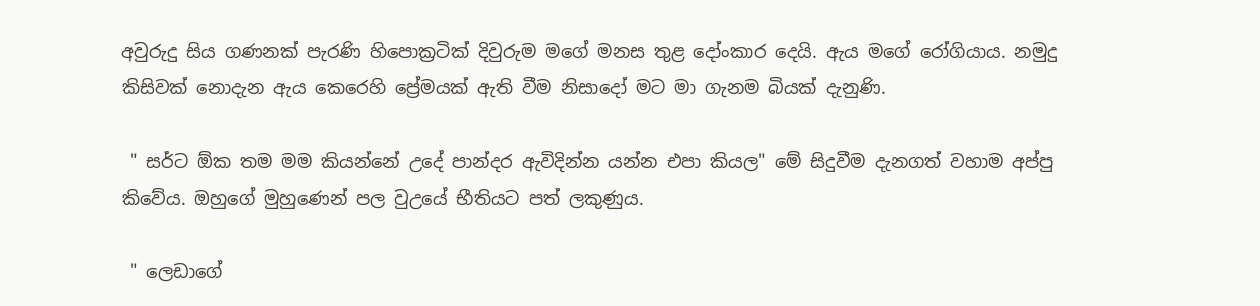අවුරුදු සිය ගණනක් පැරණි හිපොක්‍රටික් දිවුරුම මගේ මනස තුළ දෝංකාර දෙයි. ඇය මගේ රෝගියාය. නමුදු කිසිවක් නොදැන ඇය කෙරෙහි ප්‍රේමයක් ඇති වීම නිසාදෝ මට මා ගැනම බියක් දැනුණි.

 " සර්ට ඕක තම මම කියන්නේ උදේ පාන්දර ඇවිදින්න යන්න එපා කියල" මේ සිදුවීම දැනගත් වහාම අප්පු කිවේය. ඔහුගේ මුහුණෙන් පල වුඋයේ භීතියට පත් ලකුණුය.

 " ලෙඩාගේ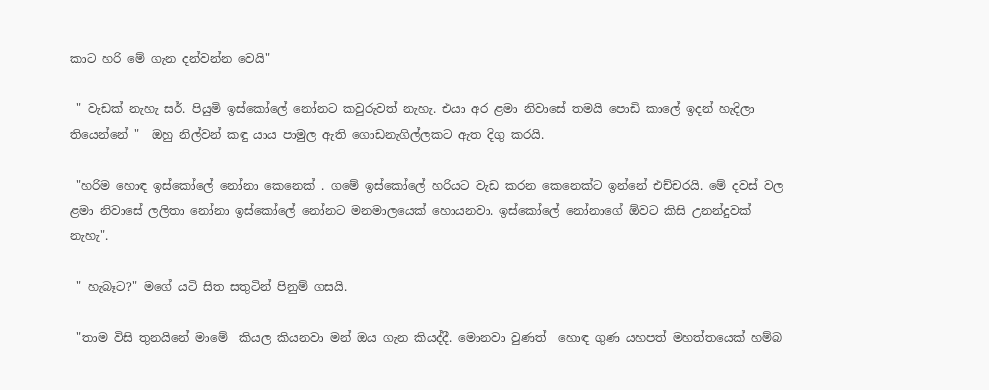කාට හරි මේ ගැන දන්වන්න වෙයි"

 " වැඩක් නැහැ සර්. පියුමි ඉස්කෝලේ නෝනට කවුරුවත් නැහැ. එයා අර ළමා නිවාසේ තමයි පොඩි කාලේ ඉදන් හැදිලා තියෙන්නේ "  ඔහු නිල්වන් කඳු යාය පාමුල ඇති ගොඩනැගිල්ලකට ඇත දිගු කරයි.

 "හරිම හොඳ ඉස්කෝලේ නෝනා කෙනෙක් . ගමේ ඉස්කෝලේ හරියට වැඩ කරන කෙනෙක්ට ඉන්නේ එච්චරයි. මේ දවස් වල ළමා නිවාසේ ලලිතා නෝනා ඉස්කෝලේ නෝනට මනමාලයෙක් හොයනවා. ඉස්කෝලේ නෝනාගේ ඕවට කිසි උනන්දුවක් නැහැ".

 " හැබෑට?" මගේ යටි සිත සතුටින් පිනුම් ගසයි.

 "තාම විසි තුනයිනේ මාමේ  කියල කියනවා මන් ඔය ගැන කියද්දී. මොනවා වුණත්  හොඳ ගුණ යහපත් මහත්තයෙක් හම්බ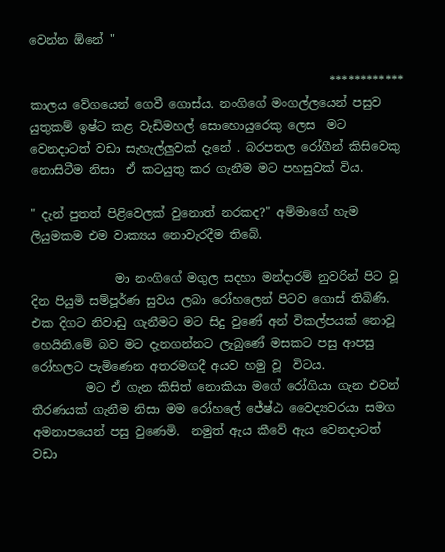වෙන්න ඕනේ "

                                                  ************
කාලය වේගයෙන් ගෙවී ගොස්ය. නංගිගේ මංගල්ලයෙන් පසුව යුතුකම් ඉෂ්ට කළ වැඩිමහල් සොහොයුරෙකු ලෙස  මට වෙනදාටත් වඩා සැහැල්ලුවක් දැනේ . බරපතල රෝගීන් කිසිවෙකු නොසිටීම නිසා  ඒ කටයුතු කර ගැනීම මට පහසුවක් විය.

" දැන් පුතත් පිළිවෙලක් වුනොත් නරකද?" අම්මාගේ හැම ලියුමකම එම වාක්‍යය නොවැරදීම තිබේ.

              මා නංගිගේ මගුල සදහා මන්දාරම් නුවරින් පිට වූ දින පියුමි සම්පූර්ණ සුවය ලබා රෝහලෙන් පිටව ගොස් තිබිණි. එක දිගට නිවාඩු ගැනීමට මට සිදු වුණේ අන් විකල්පයක් නොවූ හෙයිනි.මේ බව මට දැනගන්නට ලැබුණේ මසකට පසු ආපසු රෝහලට පැමිණෙන අතරමගදී අයව හමු වූ  විටය.
         මට ඒ ගැන කිසිත් නොකියා මගේ රෝගියා ගැන එවන් තීරණයක් ගැනීම නිසා මම රෝහලේ ජේෂ්ඨ වෛද්‍යවරයා සමග අමනාපයෙන් පසු වුණෙමි.  නමුත් ඇය කීවේ ඇය වෙනදාටත් වඩා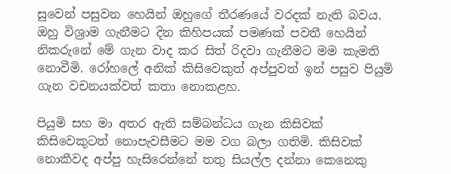සුවෙන් පසුවන හෙයින් ඔහුගේ තීරණයේ වරදක් නැති බවය.
ඔහු විශ්‍රාම ගැනීමට දින කිහිපයක් පමණක් පවතී හෙයින් නිකරුනේ මේ ගැන වාද කර සිත් රිදවා ගැනීමට මම කැමති නොවීමි. රෝහලේ අනික් කිසිවෙකුත් අප්පුවත් ඉන් පසුව පියුමි ගැන වචනයක්වත් කතා නොකළහ.

පියුමි සහ මා අතර ඇති සම්බන්ධය ගැන කිසිවක් කිසිවෙකුටත් නොපැවසීමට මම වග බලා ගතිමි. කිසිවක් නොකීවද අප්පු හැසිරෙන්නේ තතු සියල්ල දන්නා කෙනෙකු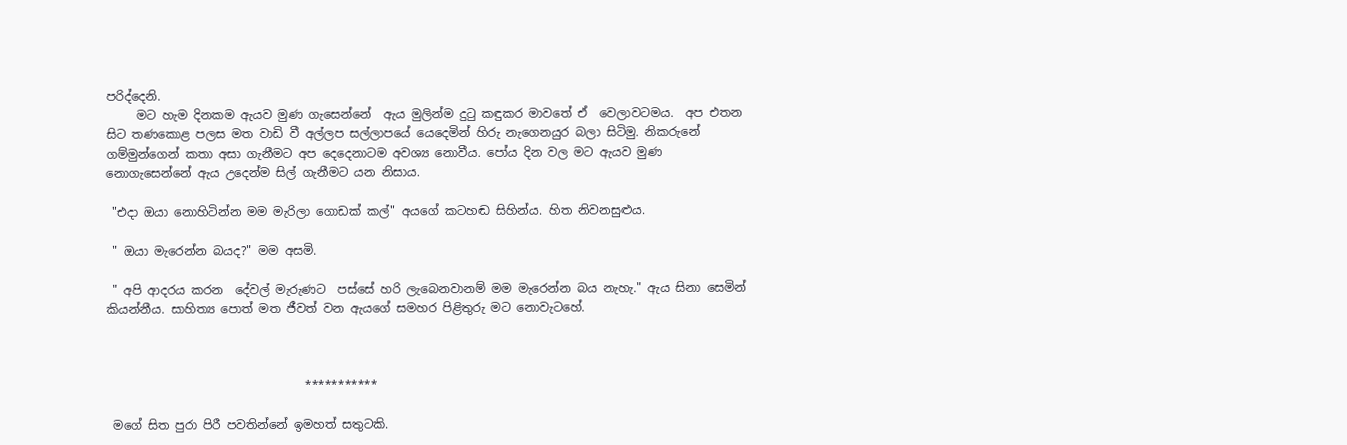පරිද්දෙනි.
     මට හැම දිනකම ඇයව මුණ ගැසෙන්නේ  ඇය මුලින්ම දුටු කඳුකර මාවතේ ඒ  වෙලාවටමය.  අප එතන සිට තණකොළ පලස මත වාඩි වී අල්ලප සල්ලාපයේ යෙදෙමින් හිරු නැගෙනයුර බලා සිටිමු. නිකරුනේ ගම්මුන්ගෙන් කතා අසා ගැනීමට අප දෙදෙනාටම අවශ්‍ය නොවීය. පෝය දින වල මට ඇයව මුණ නොගැසෙන්නේ ඇය උදෙන්ම සිල් ගැනීමට යන නිසාය.

 "එදා ඔයා නොහිටින්න මම මැරිලා ගොඩක් කල්" අයගේ කටහඬ සිහින්ය. හිත නිවනසුළුය.

 " ඔයා මැරෙන්න බයද?" මම අසමි.

 " අපි ආදරය කරන  දේවල් මැරුණට  පස්සේ හරි ලැබෙනවානම් මම මැරෙන්න බය නැහැ." ඇය සිනා සෙමින් කියන්නීය. සාහිත්‍ය පොත් මත ජීවත් වන ඇයගේ සමහර පිළිතුරු මට නොවැටහේ.



                                 ***********

 මගේ සිත පුරා පිරී පවතින්නේ ඉමහත් සතුටකි.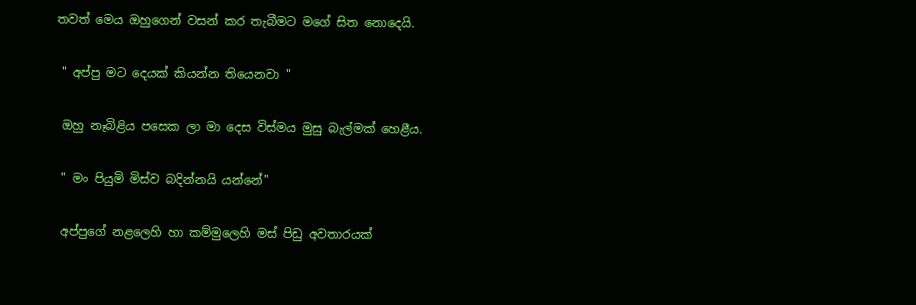තවත් මෙය ඔහුගෙන් වසන් කර තැබීමට මගේ සිත නොදෙයි.

 " අප්පු මට දෙයක් කියන්න තියෙනවා "

 ඔහු නෑබිළිය පසෙක ලා මා දෙස විස්මය මුසු බැල්මක් හෙළීය.

 " මං පියුමි මිස්ව බදින්නයි යන්නේ"

 අප්පුගේ නළලෙහි හා කම්මුලෙහි මස් පිඩු අවතාරයක්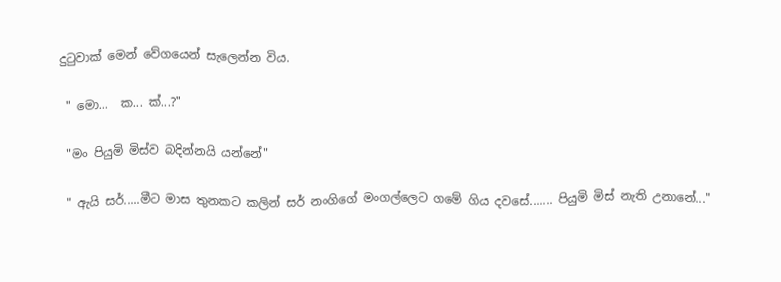දුටුවාක් මෙන් වේගයෙන් සැලෙන්න විය.

 " මො...  ක... ක්...?"

 "මං පියුමි මිස්ව බදින්නයි යන්නේ"

 " ඇයි සර්.....මීට මාස තුනකට කලින් සර් නංගිගේ මංගල්ලෙට ගමේ ගිය දවසේ....... පියුමි මිස් නැති උනානේ..."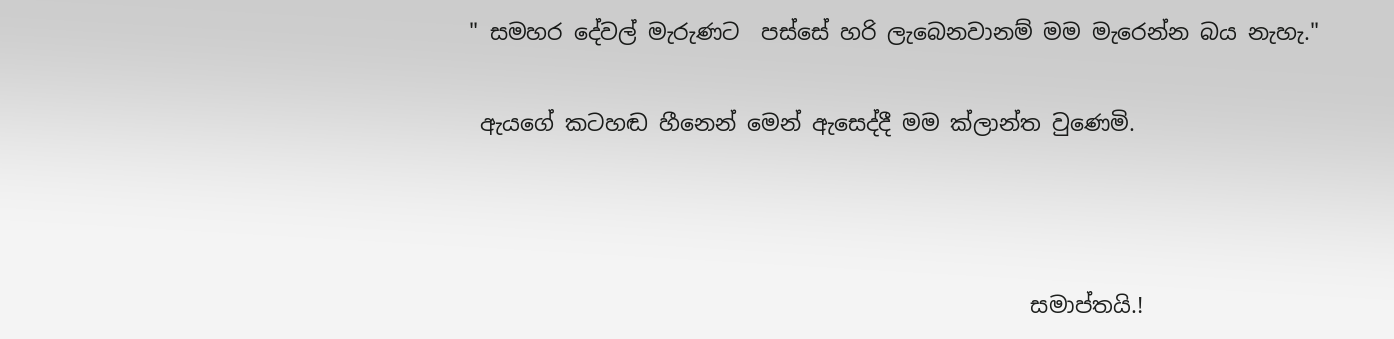" සමහර දේවල් මැරුණට  පස්සේ හරි ලැබෙනවානම් මම මැරෙන්න බය නැහැ."

 ඇයගේ කටහඬ හීනෙන් මෙන් ඇසෙද්දී මම ක්ලාන්ත වුණෙමි.



                                                   සමාප්තයි.!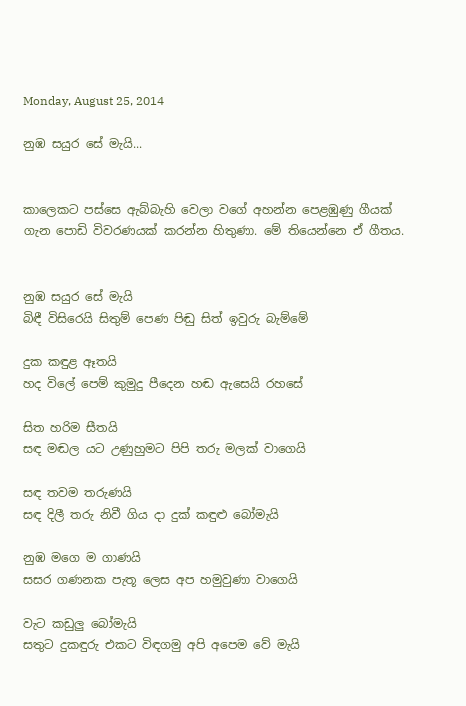Monday, August 25, 2014

නුඹ සයුර සේ මැයි...


කාලෙකට පස්සෙ ඇබ්බැහි වෙලා වගේ අහන්න පෙළඹුණු ගීයක් ගැන පොඩි විවරණයක් කරන්න හිතුණා. මේ තියෙන්නෙ ඒ ගීතය.


නුඹ සයුර සේ මැයි
බිඳී විසිරෙයි සිතුම් පෙණ පිඬු සිත් ඉවුරු බැම්මේ

දුක කඳුළ ඈතයි
හද විලේ පෙම් කුමුදු පීදෙන හඬ ඇසෙයි රහසේ

සිත හරිම සීතයි
සඳ මඬල යට උණුහුමට පිපි තරු මලක් වාගෙයි

සඳ තවම තරුණයි
සඳ දිලී තරු නිවී ගිය දා දුක් කඳුළු බෝමැයි

නුඹ මගෙ ම ගාණයි
සසර ගණනක පැතූ ලෙස අප හමුවුණා වාගෙයි

වැට කඩුලු බෝමැයි
සතුට දුකඳුරු එකට විඳගමු අපි අපෙම වේ මැයි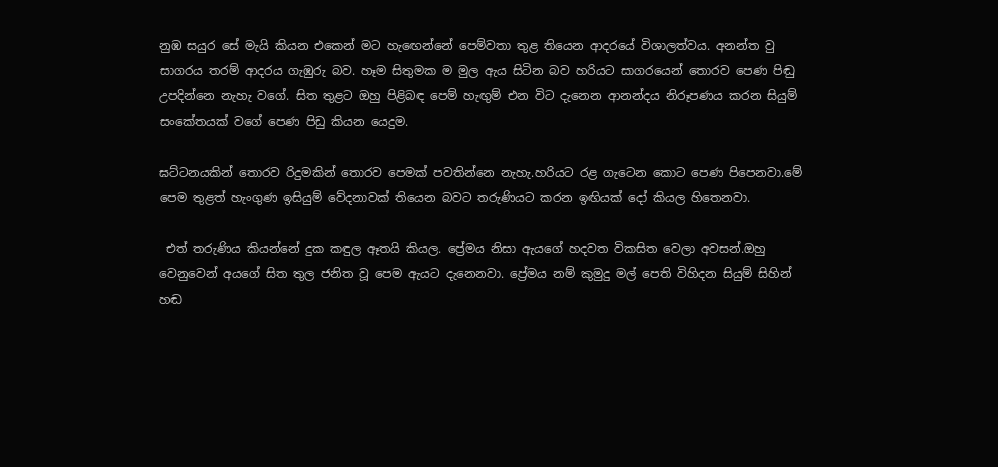නුඹ සයුර සේ මැයි කියන එකෙන් මට හැඟෙන්නේ පෙම්වතා තුළ තියෙන ආදරයේ විශාලත්වය. අනන්ත වු සාගරය තරම් ආදරය ගැඹුරු බව. හෑම සිතුමක ම මුල ඇය සිටින බව හරියට සාගරයෙන් තොරව පෙණ පිඬු උපදින්නෙ නැහැ වගේ. සිත තුළට ඔහු පිළිබඳ පෙම් හැඟුම් එන විට දැනෙන ආනන්දය නිරූපණය කරන සියුම් සංකේතයක් වගේ පෙණ පිඩු කියන යෙදුම.

ඝට්ටනයකින් තොරව රිදුමකින් තොරව පෙමක් පවතින්නෙ නැහැ.හරියට රළ ගැටෙන කොට පෙණ පිපෙනවා.මේ පෙම තුළත් හැංගුණ ඉසියුම් වේදනාවක් තියෙන බවට තරුණියට කරන ඉඟියක් දෝ කියල හිතෙනවා.

 එත් තරුණිය කියන්නේ දුක කඳුල ඈතයි කියල. ප්‍රේමය නිසා ඇයගේ හදවත විකසිත වෙලා අවසන්.ඔහු වෙනුවෙන් අයගේ සිත තුල ජනිත වූ පෙම ඇයට දැනෙනවා. ප්‍රේමය නම් කුමුදු මල් පෙති විහිදන සියුම් සිහින් හඬ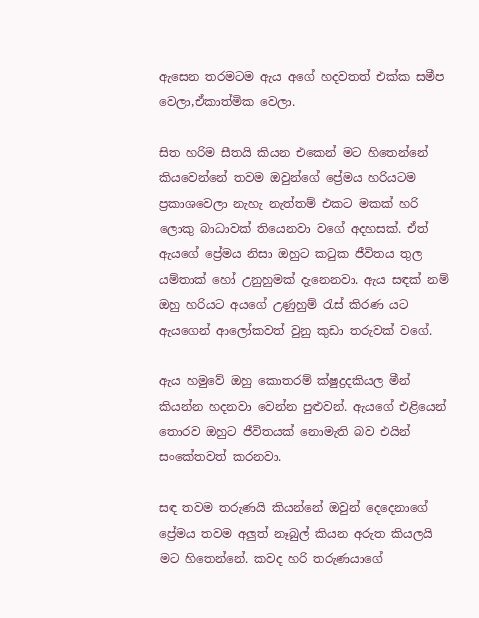ඇසෙන තරමටම ඇය අගේ හදවතත් එක්ක සමීප වෙලා,ඒකාත්මික වෙලා.

සිත හරිම සීතයි කියන එකෙන් මට හිතෙන්නේ කියවෙන්නේ තවම ඔවුන්ගේ ප්‍රේමය හරියටම ප්‍රකාශවෙලා නැහැ නැත්තම් එකට මකක් හරි ලොකු බාධාවක් තියෙනවා වගේ අදහසක්. ඒත් ඇයගේ ප්‍රේමය නිසා ඔහුට කටුක ජීවිතය තුල යම්තාක් හෝ උනුහුමක් දැනෙනවා. ඇය සඳක් නම් ඔහු හරියට අයගේ උණුහුම් රැස් කිරණ යට ඇයගෙන් ආලෝකවත් වුනු කුඩා තරුවක් වගේ.

ඇය හමුවේ ඔහු කොතරම් ක්ෂුද්‍රදකියල මීන් කියන්න හදනවා වෙන්න පුළුවන්. ඇයගේ එළියෙන් තොරව ඔහුට ජීවිතයක් නොමැති බව එයින් සංකේතවත් කරනවා.

සඳ තවම තරුණයි කියන්නේ ඔවුන් දෙදෙනාගේ ප්‍රේමය තවම අලුත් නෑබුල් කියන අරුත කියලයි මට හිතෙන්නේ. කවද හරි තරුණයාගේ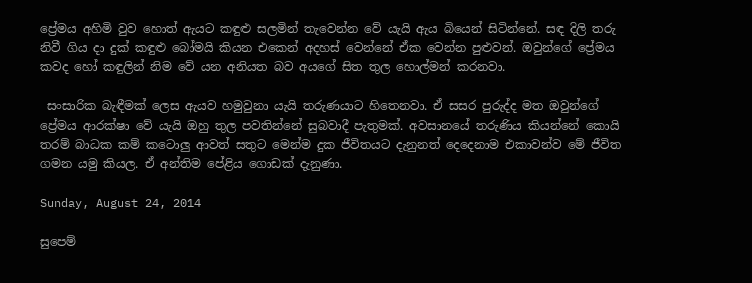ප්‍රේමය අහිමි වුව හොත් ඇයට කඳුළු සලමින් තැවෙන්න වේ යැයි ඇය බියෙන් සිටින්නේ. සඳ දිලි තරු නිවී ගිය දා දුක් කඳුළු බෝමයි කියන එකෙන් අදහස් වෙන්නේ ඒක වෙන්න පුළුවන්. ඔවුන්ගේ ප්‍රේමය කවද හෝ කඳුලින් නිම වේ යන අනියත බව අයගේ සිත තුල හොල්මන් කරනවා.

 සංසාරික බැඳීමක් ලෙස ඇයව හමුවුනා යැයි තරුණයාට හිතෙනවා. ඒ සසර පුරුද්ද මත ඔවුන්ගේ ප්‍රේමය ආරක්ෂා වේ යැයි ඔහු තුල පවතින්නේ සුබවාදී පැතුමක්. අවසානයේ තරුණිය කියන්නේ කොයි තරම් බාධක කම් කටොලු ආවත් සතුට මෙන්ම දුක ජීවිතයට දැනුනත් දෙදෙනාම එකාවන්ව මේ ජීවිත ගමන යමු කියල. ඒ අන්තිම පේළිය ගොඩක් දැනුණා.

Sunday, August 24, 2014

සුපෙම්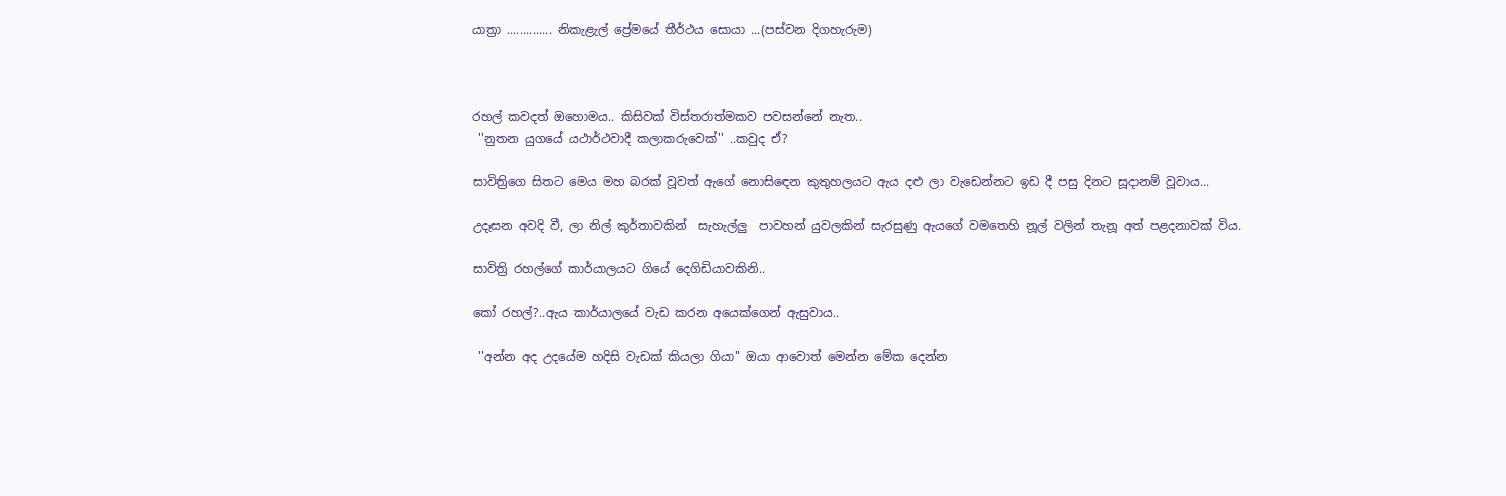යාත්‍රා .............. නිකැළැල් ප්‍රේමයේ තීර්ථය සොයා ...(පස්වන දිගහැරුම)



රහල් කවදත් ඔහොමය.. කිසිවක් විස්තරාත්මකව පවසන්නේ නැත..
 ''නුතන යුගයේ යථාර්ථවාදී කලාකරුවෙක්'' ..කවුද ඒ?

සාවිත්‍රිගෙ සිතට මෙය මහ බරක් වූවත් ඇගේ නොසිඳෙන කුතුහලයට ඇය දළු ලා වැඩෙන්නට ඉඩ දී පසු දිනට සූදානම් වූවාය...

උදෑසන අවදි වී, ලා නිල් කුර්තාවකින්  සැහැල්ලු  පාවහන් යුවලකින් සැරසුණු ඇයගේ වමතෙහි නූල් වලින් තැනූ අත් පළදනාවක් විය.

සාවිත්‍රි රහල්ගේ කාර්යාලයට ගියේ දෙගිඩියාවකිනි..

කෝ රහල්?..ඇය කාර්යාලයේ වැඩ කරන අයෙක්ගෙන් ඇසුවාය..

 ''අන්න අද උදයේම හදිසි වැඩක් කියලා ගියා'' ඔයා ආවොත් මෙන්න මේක දෙන්න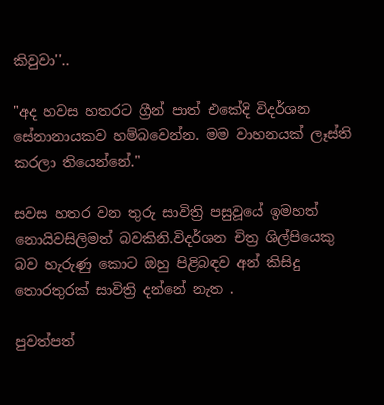කිවුවා''..

"අද හවස හතරට ග්‍රීන් පාත් එකේදි විදර්ශන සේනානායකව හම්බවෙන්න. මම වාහනයක් ලෑස්ති කරලා තියෙන්නේ."

සවස හතර වන තුරු සාවිත්‍රි පසුවූයේ ඉමහත් නොයිවසිලිමත් බවකිනි.විදර්ශන චිත්‍ර ශිල්පියෙකු බව හැරුණු කොට ඔහු පිළිබඳව අන් කිසිදු තොරතුරක් සාවිත්‍රි දන්නේ නැත .

පුවත්පත්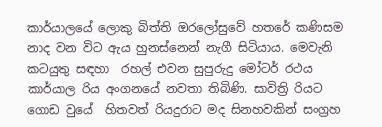කාර්යාලයේ ලොකු බිත්ති ඔරලෝසුවේ හතරේ කණිසම නාද වන විට ඇය හුනස්නෙන් නැගී සිටියාය. මෙවැනි කටයුතු සඳහා  රහල් එවන සුපුරුදු මෝටර් රථය කාර්යාල රිය අංගනයේ නවතා තිබිණි. සාවිත්‍රි රියට ගොඩ වුයේ  හිතවත් රියදුරාට මද සිනහවකින් සංග්‍රහ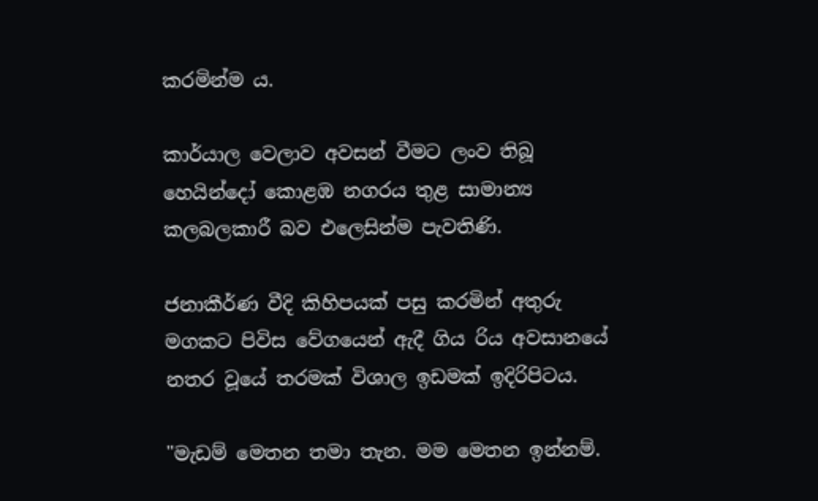කරමින්ම ය.

කාර්යාල වෙලාව අවසන් වීමට ලංව තිබූ හෙයින්දෝ කොළඹ නගරය තුළ සාමාන්‍ය කලබලකාරී බව එලෙසින්ම පැවතිණි.

ජනාකීර්ණ වීදි කිහිපයක් පසු කරමින් අතුරු මගකට පිවිස වේගයෙන් ඇදී ගිය රිය අවසානයේ නතර වූයේ තරමක් විශාල ඉඩමක් ඉදිරිපිටය.

"මැඩම් මෙතන තමා තැන. මම මෙතන ඉන්නම්.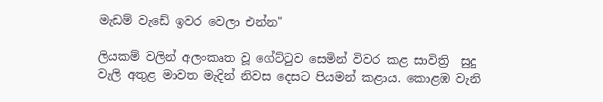මැඩම් වැඩේ ඉවර වෙලා එන්න"

ලියකම් වලින් අලංකෘත වූ ගේට්ටුව සෙමින් විවර කළ සාවිත්‍රි  සුදු වැලි අතුළ මාවත මැදින් නිවස දෙසට පියමන් කළාය. කොළඹ වැනි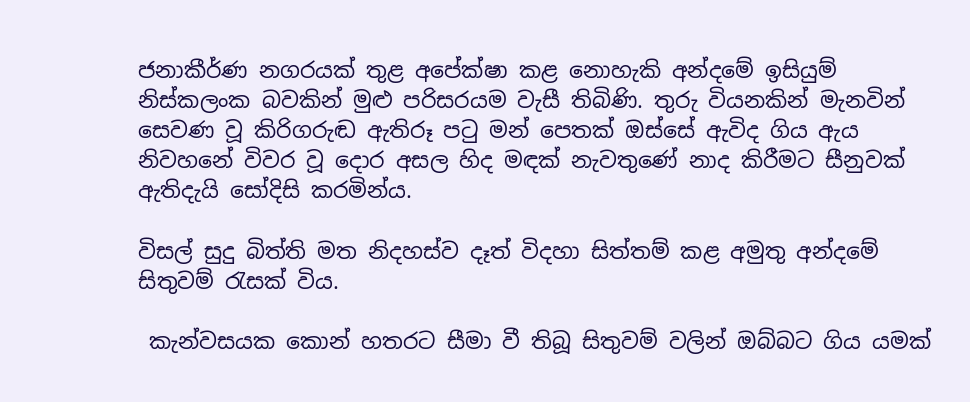ජනාකීර්ණ නගරයක් තුළ අපේක්ෂා කළ නොහැකි අන්දමේ ඉසියුම් නිස්කලංක බවකින් මුළු පරිසරයම වැසී තිබිණි. තුරු වියනකින් මැනවින් සෙවණ වූ කිරිගරුඬ ඇතිරූ පටු මන් පෙතක් ඔස්සේ ඇවිද ගිය ඇය නිවහනේ විවර වූ දොර අසල හිද මඳක් නැවතුණේ නාද කිරීමට සීනුවක් ඇතිදැයි සෝදිසි කරමින්ය.

විසල් සුදු බිත්ති මත නිදහස්ව දෑත් විදහා සිත්තම් කළ අමුතු අන්දමේ සිතුවම් රැසක් විය.

 කැන්වසයක කොන් හතරට සීමා වී තිබූ සිතුවම් වලින් ඔබ්බට ගිය යමක්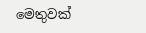මෙතුවක්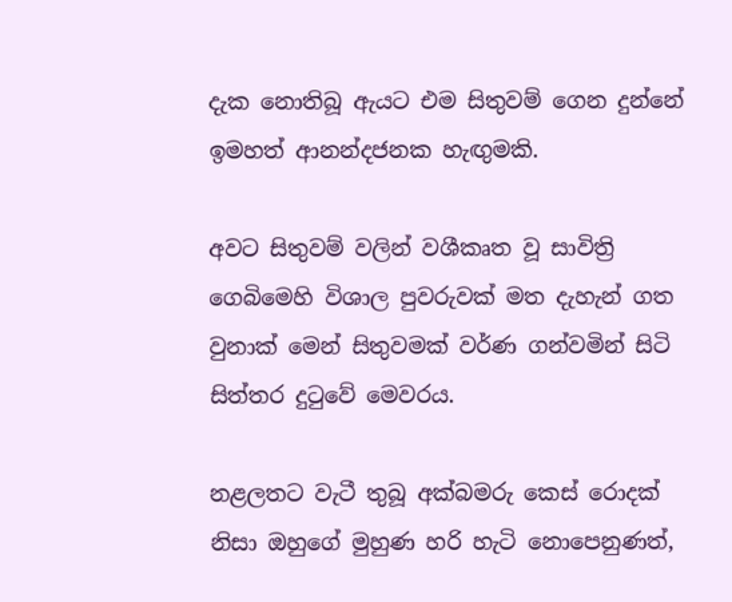දැක නොතිබූ ඇයට එම සිතුවම් ගෙන දුන්නේ ඉමහත් ආනන්දජනක හැඟුමකි.

අවට සිතුවම් වලින් වශීකෘත වූ සාවිත්‍රි ගෙබිමෙහි විශාල පුවරුවක් මත දැහැන් ගත වුනාක් මෙන් සිතුවමක් වර්ණ ගන්වමින් සිටි සිත්තර දුටුවේ මෙවරය.

නළලතට වැටී තුබූ අක්බමරු කෙස් රොදක් නිසා ඔහුගේ මුහුණ හරි හැටි නොපෙනුණත්,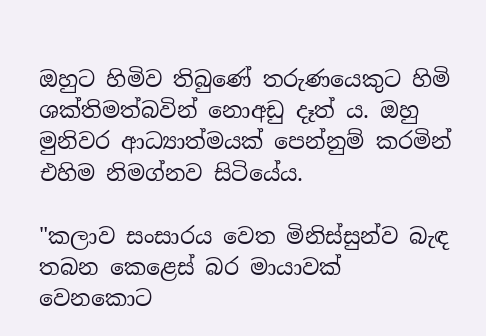ඔහුට හිමිව තිබුණේ තරුණයෙකුට හිමි ශක්තිමත්බවින් නොඅඩු දෑත් ය. ඔහු මුනිවර ආධ්‍යාත්මයක් පෙන්නුම් කරමින් එහිම නිමග්නව සිටියේය.

"කලාව සංසාරය වෙත මිනිස්සුන්ව බැඳ තබන කෙළෙස් බර මායාවක් වෙනකොට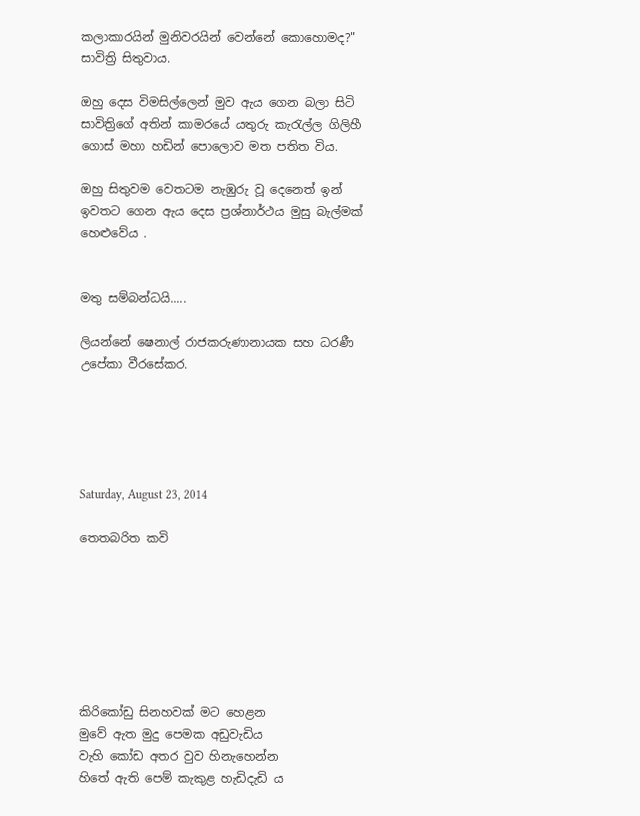කලාකාරයින් මුනිවරයින් වෙන්නේ කොහොමද?" සාවිත්‍රි සිතුවාය.

ඔහු දෙස විමසිල්ලෙන් මුව ඇය ගෙන බලා සිටි සාවිත්‍රිගේ අතින් කාමරයේ යතුරු කැරැල්ල ගිලිහී ගොස් මහා හඩින් පොලොව මත පතිත විය.

ඔහු සිතුවම වෙතටම නැඹුරු වූ දෙනෙත් ඉන් ඉවතට ගෙන ඇය දෙස ප්‍රශ්නාර්ථය මුසු බැල්මක් හෙළුවේය .


මතු සම්බන්ධයි.....

ලියන්නේ ෂෙනාල් රාජකරුණානායක සහ ධරණී උපේකා වීරසේකර.





Saturday, August 23, 2014

තෙතබරිත කවි







කිරිකෝඩු සිනහවක් මට හෙළන
මුවේ ඇත මුදු පෙමක අඩුවැඩිය
වැහි කෝඩ අතර වුව හිනැහෙන්න
හිතේ ඇති පෙම් කැකුළ හැඩිදැඩි ය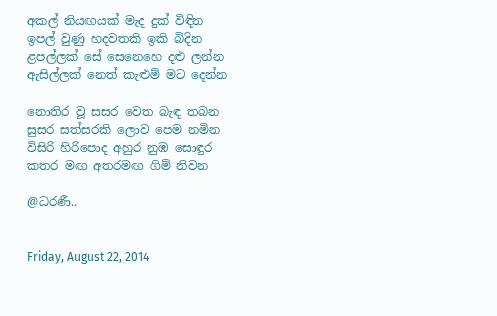අකල් නියඟයක් මැද දුක් විඳින
ඉපල් වුණු හදවතකි ඉකි බිදින
ළපල්ලක් සේ සෙනෙහෙ දළු ලන්න
ඇසිල්ලක් නෙත් කැළුම් මට දෙන්න

නොතිර වූ සසර වෙත බැඳ තබන
සුසර සත්සරකි ලොව පෙම නමින
විසිරි හිරිපොද අහුර නුඹ සොඳුර
කතර මඟ අතරමඟ ගිම් නිවන

@ධරණී..


Friday, August 22, 2014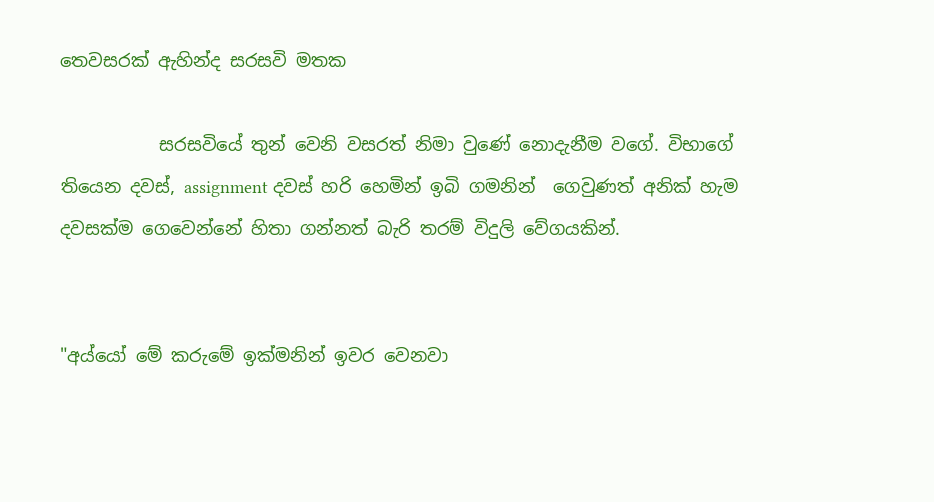තෙවසරක් ඇහින්ද සරසවි මතක

           සරසවියේ තුන් වෙනි වසරත් නිමා වුණේ නොදැනීම වගේ. විභාගේ තියෙන දවස්, assignment දවස් හරි හෙමින් ඉබි ගමනින්  ගෙවුණත් අනික් හැම දවසක්ම ගෙවෙන්නේ හිතා ගන්නත් බැරි තරම් විදුලි වේගයකින්.


"අය්යෝ මේ කරුමේ ඉක්මනින් ඉවර වෙනවා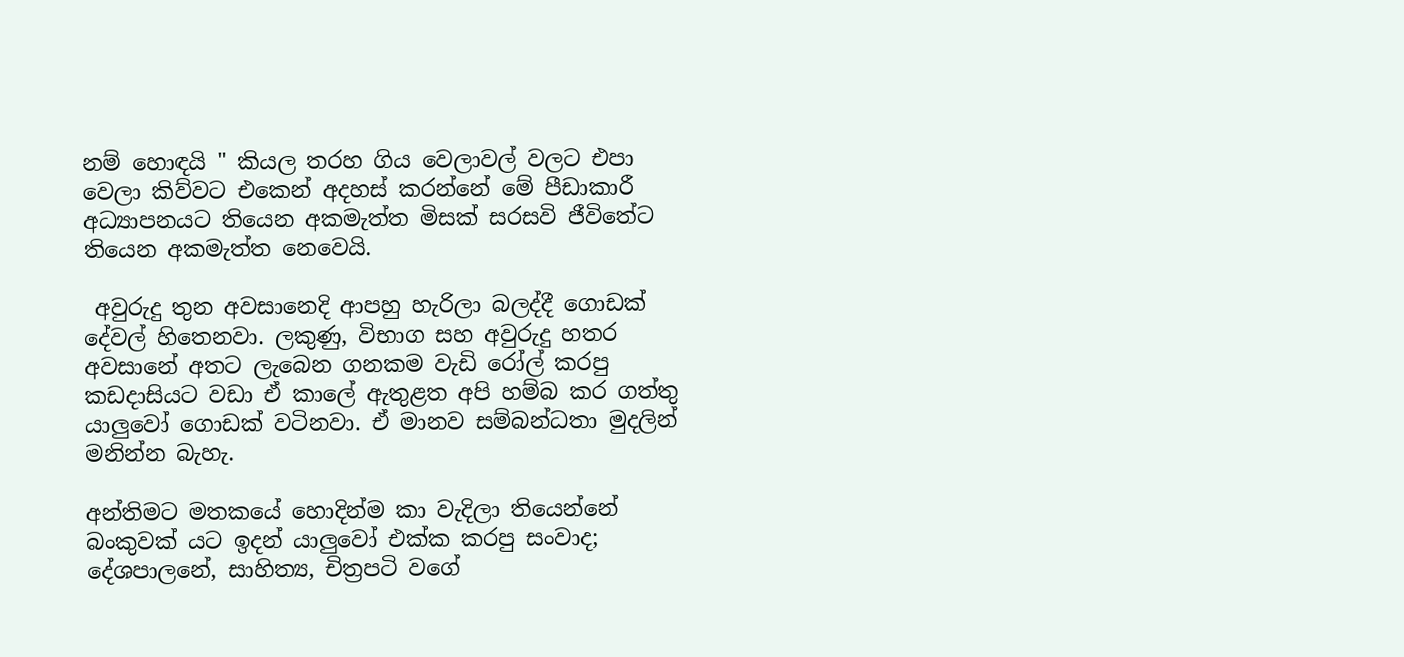නම් හොඳයි " කියල තරහ ගිය වෙලාවල් වලට එපා වෙලා කිව්වට එකෙන් අදහස් කරන්නේ මේ පීඩාකාරී අධ්‍යාපනයට තියෙන අකමැත්ත මිසක් සරසවි ජීවිතේට තියෙන අකමැත්ත නෙවෙයි.

 අවුරුදු තුන අවසානෙදි ආපහු හැරිලා බලද්දී ගොඩක් දේවල් හිතෙනවා. ලකුණු, විභාග සහ අවුරුදු හතර අවසානේ අතට ලැබෙන ගනකම වැඩි රෝල් කරපු කඩදාසියට වඩා ඒ කාලේ ඇතුළත අපි හම්බ කර ගත්තු යාලුවෝ ගොඩක් වටිනවා. ඒ මානව සම්බන්ධතා මුදලින් මනින්න බැහැ.

අන්තිමට මතකයේ හොදින්ම කා වැදිලා තියෙන්නේ  බංකුවක් යට ඉදන් යාලුවෝ එක්ක කරපු සංවාද; දේශපාලනේ, සාහිත්‍ය, චිත්‍රපටි වගේ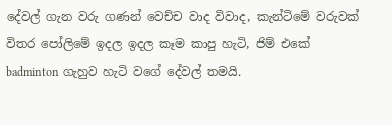දේවල් ගැන වරු ගණන් වෙච්ච වාද විවාද, කැන්ටිමේ වරුවක් විතර පෝලිමේ ඉදල ඉදල කෑම කාපු හැටි, ජිම් එකේ badminton ගැහුව හැටි වගේ දේවල් තමයි.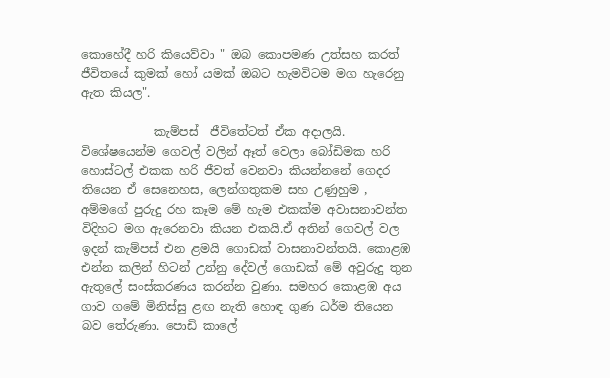කොහේදී හරි කියෙව්වා " ඔබ කොපමණ උත්සහ කරත් ජීවිතයේ කුමක් හෝ යමක් ඔබට හැමවිටම මග හැරෙනු ඇත කියල".

            කැම්පස්  ජීවිතේටත් ඒක අදාලයි. විශේෂයෙන්ම ගෙවල් වලින් ඈත් වෙලා බෝඩිමක හරි හොස්ටල් එකක හරි ජීවත් වෙනවා කියන්නනේ ගෙදර තියෙන ඒ සෙනෙහස, ලෙන්ගතුකම සහ උණුහුම , අම්මගේ පුරුදු රහ කෑම මේ හැම එකක්ම අවාසනාවන්ත විදිහට මග ඇරෙනවා කියන එකයි.ඒ අතින් ගෙවල් වල ඉදන් කැම්පස් එන ළමයි ගොඩක් වාසනාවන්තයි. කොළඹ එන්න කලින් හිටන් උන්නු දේවල් ගොඩක් මේ අවුරුදු තුන ඇතුලේ සංස්කරණය කරන්න වුණා. සමහර කොළඹ අය ගාව ගමේ මිනිස්සු ළඟ නැති හොඳ ගුණ ධර්ම තියෙන බව තේරුණා. පොඩි කාලේ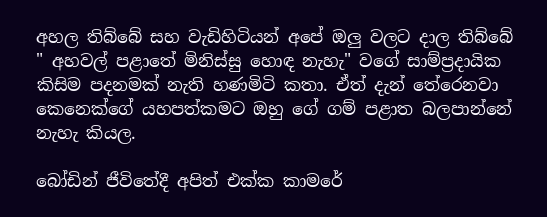අහල තිබ්බේ සහ වැඩිහිටියන් අපේ ඔලු වලට දාල තිබ්බේ " අහවල් පළාතේ මිනිස්සු හොඳ නැහැ" වගේ සාම්ප්‍රදායික  කිසිම පදනමක් නැති හණමිටි කතා. ඒත් දැන් තේරෙනවා කෙනෙක්ගේ යහපත්කමට ඔහු ගේ ගම් පළාත බලපාන්නේ නැහැ කියල.

බෝඩින් ජීවිතේදී අපිත් එක්ක කාමරේ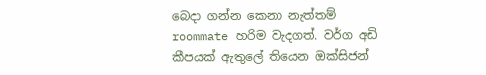බෙදා ගන්න කෙනා නැත්තම් roommate හරිම වැදගත්. වර්ග අඩි කීපයක් ඇතුලේ තියෙන ඔක්සිජන්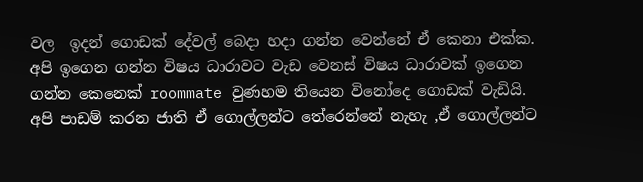වල  ඉදන් ගොඩක් දේවල් බෙදා හදා ගන්න වෙන්නේ ඒ කෙනා එක්ක.  අපි ඉගෙන ගන්න විෂය ධාරාවට වැඩ වෙනස් විෂය ධාරාවක් ඉගෙන ගන්න කෙනෙක් roommate වුණහම තියෙන විනෝදෙ ගොඩක් වැඩියි. අපි පාඩම් කරන ජාති ඒ ගොල්ලන්ට තේරෙන්නේ නැහැ ,ඒ ගොල්ලන්ට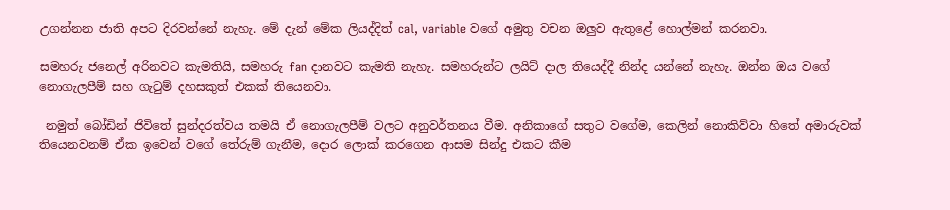උගන්නන ජාති අපට දිරවන්නේ නැහැ. මේ දැන් මේක ලියද්දිත් cal, variable වගේ අමුතු වචන ඔලුව ඇතුළේ හොල්මන් කරනවා.

සමහරු ජනෙල් අරිනවට කැමතියි, සමහරු fan දානවට කැමති නැහැ. සමහරුන්ට ලයිට් දාල තියෙද්දී නින්ද යන්නේ නැහැ. ඔන්න ඔය වගේ නොගැලපීම් සහ ගැටුම් දහසකුත් එකක් තියෙනවා.

 නමුත් බෝඩින් ජිවිතේ සුන්දරත්වය තමයි ඒ නොගැලපීම් වලට අනුවර්තනය වීම. අනිකාගේ සතුට වගේම, කෙලින් නොකිව්වා හිතේ අමාරුවක් තියෙනවනම් ඒක ඉවෙන් වගේ තේරුම් ගැනීම, දොර ලොක් කරගෙන ආසම සින්දු එකට කීම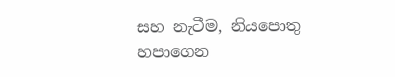සහ නැටීම, නියපොතු හපාගෙන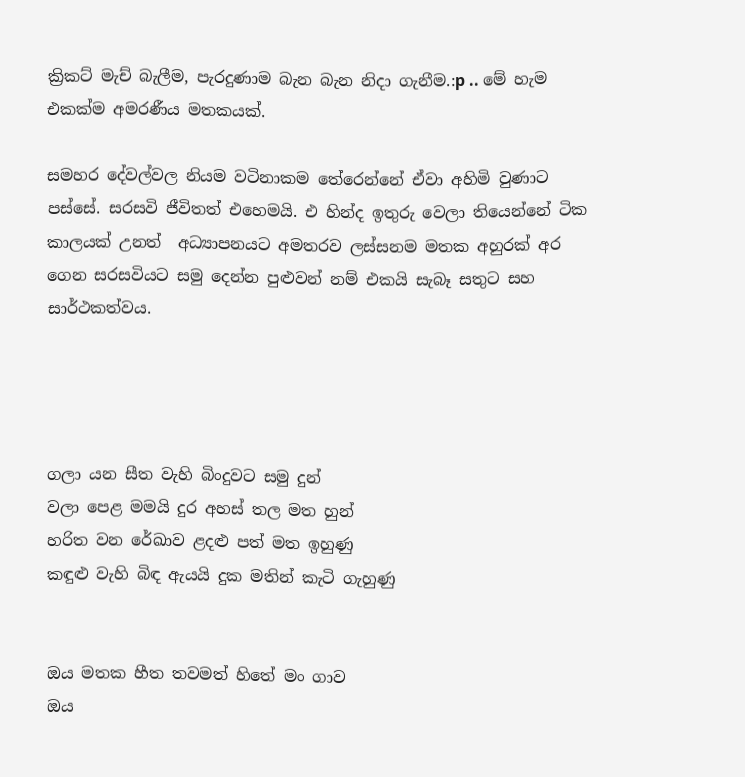ක්‍රිකට්‌ මැච් බැලීම, පැරදුණාම බැන බැන නිදා ගැනීම.:p .. මේ හැම එකක්ම අමරණීය මතකයක්.

සමහර දේවල්වල නියම වටිනාකම තේරෙන්නේ ඒවා අහිමි වුණාට පස්සේ. සරසවි ජීවිතත් එහෙමයි. එ හින්ද ඉතුරු වෙලා තියෙන්නේ ටික කාලයක් උනත්  අධ්‍යාපනයට අමතරව ලස්සනම මතක අහුරක් අර ගෙන සරසවියට සමු දෙන්න පුළුවන් නම් එකයි සැබෑ සතුට සහ සාර්ථකත්වය.




ගලා යන සීත වැහි බිංදුවට සමු දුන්
වලා පෙළ මමයි දුර අහස් තල මත හුන්
හරිත වන රේඛාව ළදළු පත් මත ඉහුණු
කඳුළු වැහි බිඳ ඇයයි දුක මතින් කැටි ගැහුණු


ඔය මතක හීත තවමත් හිතේ මං ගාව
ඔය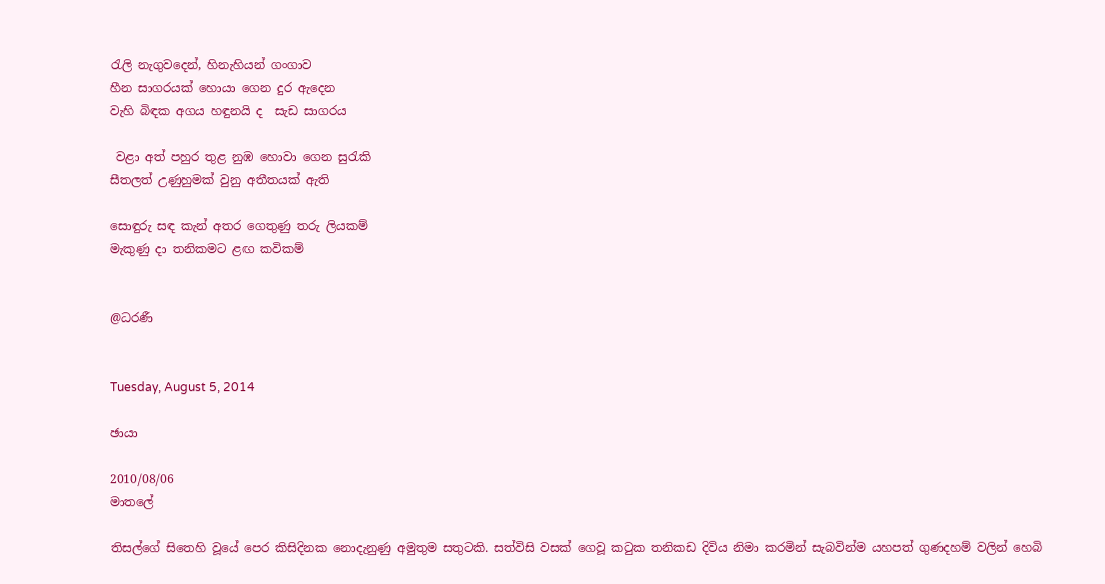රැලි නැගුවදෙන්, හිනැහියන් ගංගාව
හීන සාගරයක් හොයා ගෙන දුර ඇදෙන
වැහි බිඳක අගය හඳුනයි ද  සැඩ සාගරය

 වළා අත් පහුර තුළ නුඹ හොවා ගෙන සුරැකි
සීතලත් උණුහුමක් වුනු අතීතයක් ඇති

සොඳුරු සඳ කැන් අතර ගෙතුණු තරු ලියකම්
මැකුණු දා තනිකමට ළඟ කවිකම්


@ධරණී


Tuesday, August 5, 2014

ඡායා

2010/08/06
මාතලේ

තිසල්ගේ සිතෙහි වූයේ පෙර කිසිදිනක නොදැනුණු අමුතුම සතුටකි. සත්විසි වසක් ගෙවූ කටුක තනිකඩ දිවිය නිමා කරමින් සැබවින්ම යහපත් ගුණදහම් වලින් හෙබි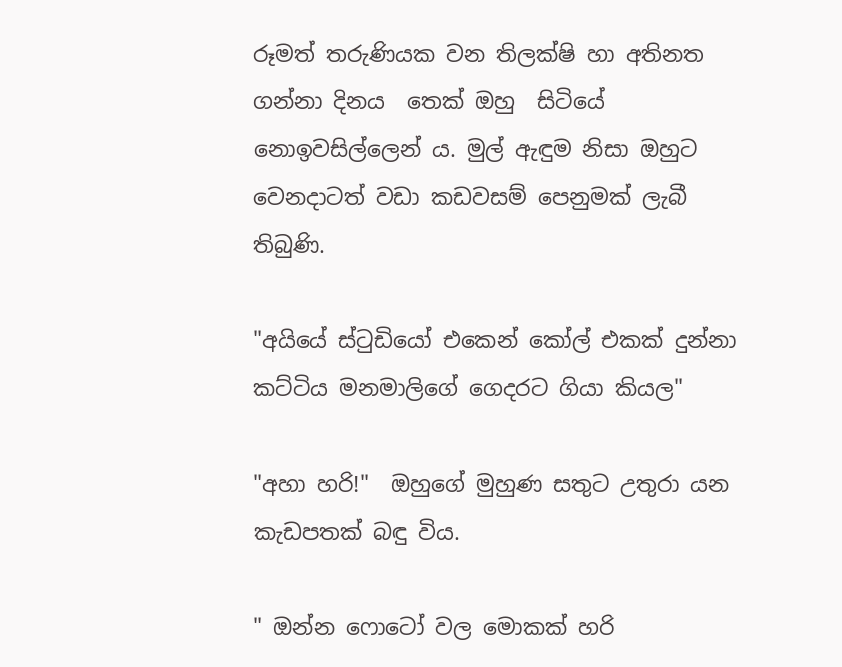රූමත් තරුණියක වන තිලක්ෂි හා අතිනත ගන්නා දිනය  තෙක් ඔහු  සිටියේ නොඉවසිල්ලෙන් ය. මුල් ඇඳුම නිසා ඔහුට වෙනදාටත් වඩා කඩවසම් පෙනුමක් ලැබී තිබුණි.

"අයියේ ස්ටුඩියෝ එකෙන් කෝල් එකක් දුන්නා කට්ටිය මනමාලිගේ ගෙදරට ගියා කියල"

"අහා හරි!"  ඔහුගේ මුහුණ සතුට උතුරා යන කැඩපතක් බඳු විය.

" ඔන්න ෆොටෝ වල මොකක් හරි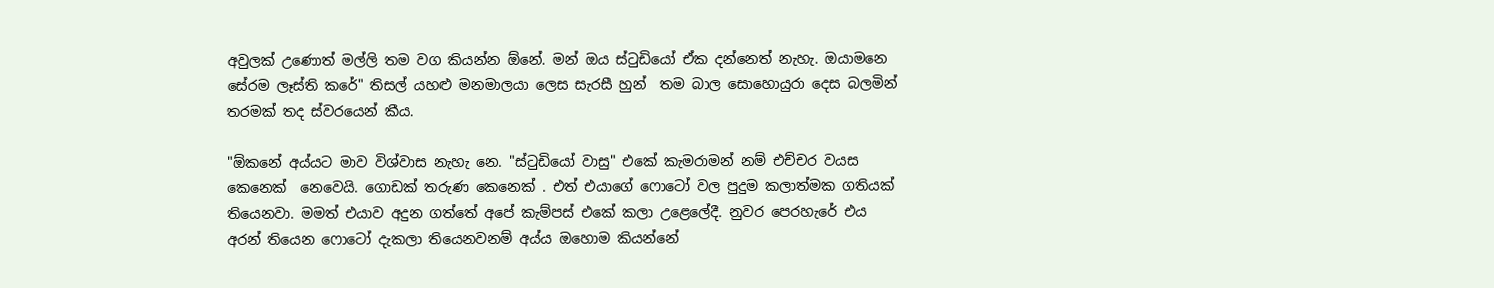අවුලක් උණොත් මල්ලි තම වග කියන්න ඕනේ. මන් ඔය ස්ටුඩියෝ ඒක දන්නෙත් නැහැ. ඔයාමනෙ සේරම ලෑස්ති කරේ" තිසල් යහළු මනමාලයා ලෙස සැරසී හුන්  තම බාල සොහොයුරා දෙස බලමින් තරමක් තද ස්වරයෙන් කීය.

"ඕකනේ අය්යට මාව විශ්වාස නැහැ නෙ. "ස්ටුඩියෝ වාසු" එකේ කැමරාමන් නම් එච්චර වයස කෙනෙක්  නෙවෙයි. ගොඩක් තරුණ කෙනෙක් . එත් එයාගේ ෆොටෝ වල පුදුම කලාත්මක ගතියක් තියෙනවා. මමත් එයාව අදුන ගත්තේ අපේ කැම්පස් එකේ කලා උළෙලේදී. නුවර පෙරහැරේ එය අරන් තියෙන ෆොටෝ දැකලා තියෙනවනම් අය්ය ඔහොම කියන්නේ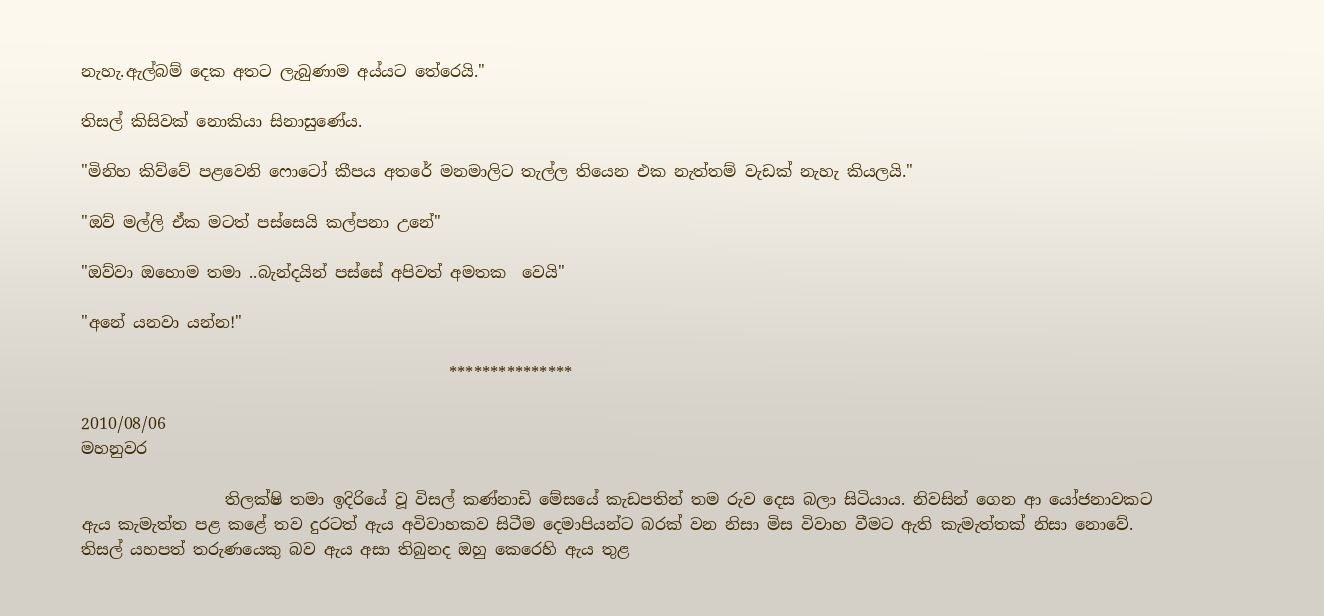නැහැ.ඇල්බම් දෙක අතට ලැබුණාම අය්යට තේරෙයි."

තිසල් කිසිවක් නොකියා සිනාසුණේය.

"මිනිහ කිව්වේ පළවෙනි ෆොටෝ කීපය අතරේ මනමාලිට තැල්ල තියෙන එක නැත්තම් වැඩක් නැහැ කියලයි."

"ඔව් මල්ලි ඒක මටත් පස්සෙයි කල්පනා උනේ"

"ඔව්වා ඔහොම තමා ..බැන්දයින් පස්සේ අපිවත් අමතක  වෙයි"

"අනේ යනවා යන්න!"

                                              ***************

2010/08/06
මහනුවර

                  තිලක්ෂි තමා ඉදිරියේ වූ විසල් කණ්නාඩි මේසයේ කැඩපතින් තම රුව දෙස බලා සිටියාය. නිවසින් ගෙන ආ යෝජනාවකට ඇය කැමැත්ත පළ කළේ තව දුරටත් ඇය අවිවාහකව සිටීම දෙමාපියන්ට බරක් වන නිසා මිස විවාහ වීමට ඇති කැමැත්තක් නිසා නොවේ. තිසල් යහපත් තරුණයෙකු බව ඇය අසා තිබුනද ඔහු කෙරෙහි ඇය තුළ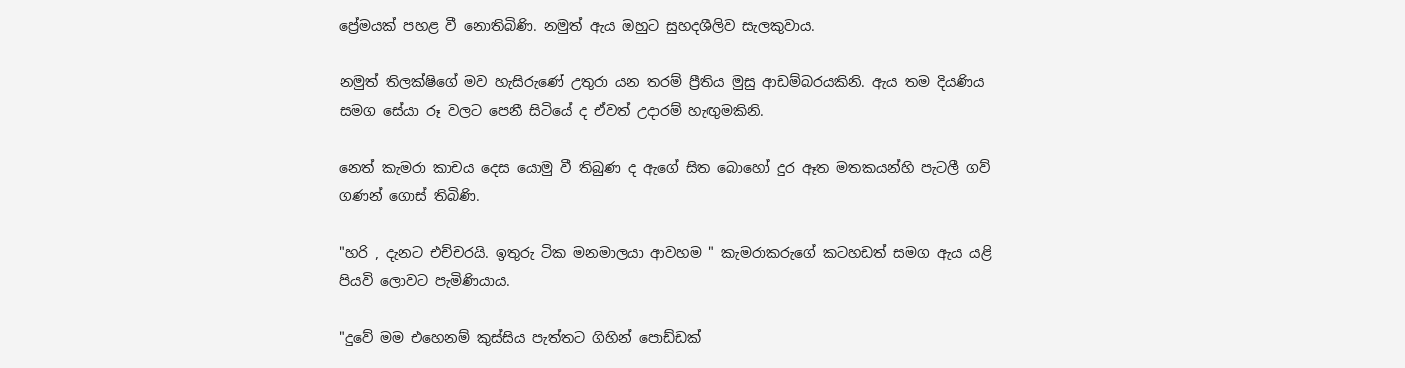ප්‍රේමයක් පහළ වී නොතිබිණි. නමුත් ඇය ඔහුට සුහදශීලිව සැලකුවාය.

නමුත් තිලක්ෂිගේ මව හැසිරුණේ උතුරා යන තරම් ප්‍රීතිය මුසු ආඩම්බරයකිනි. ඇය තම දියණිය සමග සේයා රූ වලට පෙනී සිටියේ ද ඒවත් උදාරම් හැඟුමකිනි.

නෙත් කැමරා කාචය දෙස යොමු වී තිබුණ ද ඇගේ සිත බොහෝ දුර ඈත මතකයන්හි පැටලී ගව් ගණන් ගොස් තිබිණි.

"හරි , දැනට එච්චරයි. ඉතුරු ටික මනමාලයා ආවහම " කැමරාකරුගේ කටහඩත් සමග ඇය යළි පියවි ලොවට පැමිණියාය.

"දුවේ මම එහෙනම් කුස්සිය පැත්තට ගිහින් පොඩ්ඩක්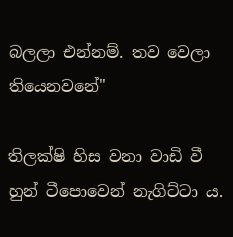බලලා එන්නම්. තව වෙලා තියෙනවනේ"

තිලක්ෂි හිස වනා වාඩි වී හුන් ටීපොවෙන් නැගිට්ටා ය.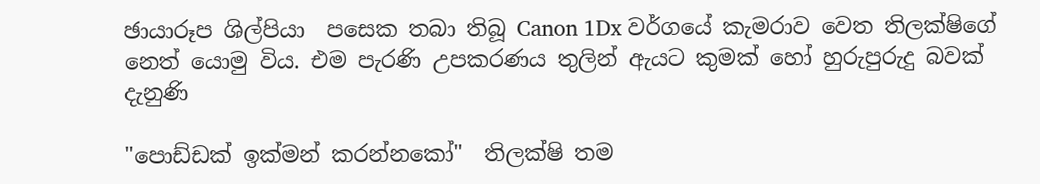ඡායාරූප ශිල්පියා  පසෙක තබා තිබූ Canon 1Dx වර්ගයේ කැමරාව වෙත තිලක්ෂිගේ නෙත් යොමු විය. එම පැරණි උපකරණය තුලින් ඇයට කුමක් හෝ හුරුපුරුදු බවක් දැනුණි

"පොඩ්ඩක් ඉක්මන් කරන්නකෝ"  තිලක්ෂි තම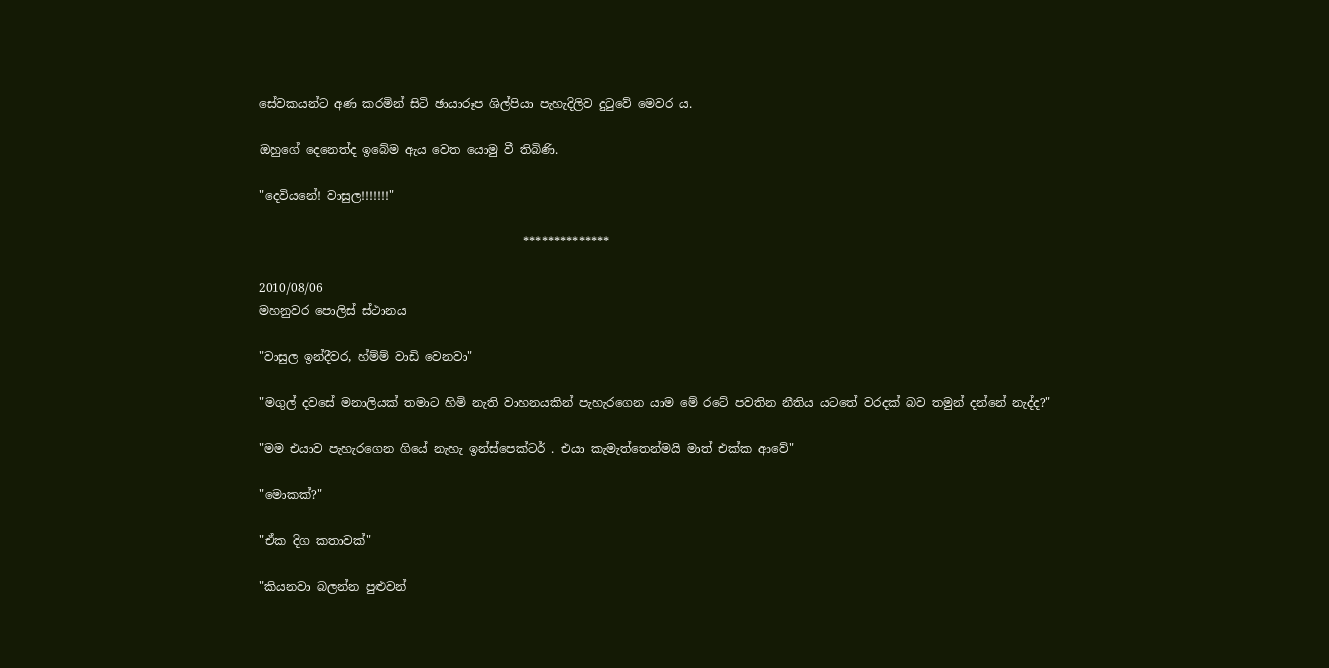සේවකයන්ට අණ කරමින් සිටි ඡායාරූප ශිල්පියා පැහැදිලිව දුටුවේ මෙවර ය.

ඔහුගේ දෙනෙත්ද ඉබේම ඇය වෙත යොමු වී තිබිණි.

"දෙවියනේ! වාසුල!!!!!!!"

                                            **************

2010/08/06
මහනුවර පොලිස් ස්ථානය

"වාසුල ඉන්දීවර, හ්ම්ම් වාඩි වෙනවා"

"මගුල් දවසේ මනාලියක් තමාට හිමි නැති වාහනයකින් පැහැරගෙන යාම මේ රටේ පවතින නීතිය යටතේ වරදක් බව තමුන් දන්නේ නැද්ද?"

"මම එයාව පැහැරගෙන ගියේ නැහැ ඉන්ස්පෙක්ටර් . එයා කැමැත්තෙන්මයි මාත් එක්ක ආවේ"

"මොකක්?"

"ඒක දිග කතාවක්"

"කියනවා බලන්න පුළුවන්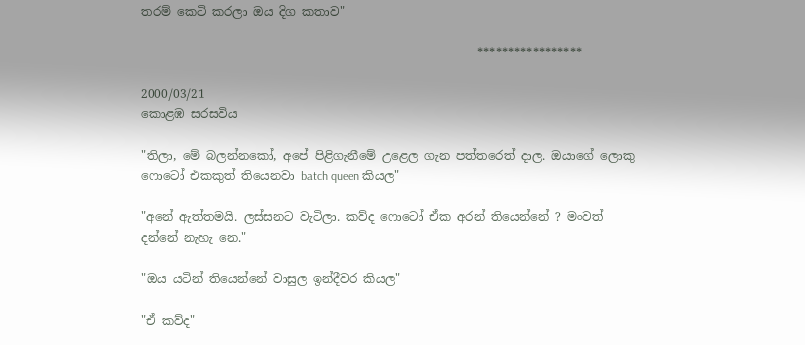තරම් කෙටි කරලා ඔය දිග කතාව"

                                                        *****************

2000/03/21
කොළඹ සරසවිය

"තිලා, මේ බලන්නකෝ, අපේ පිළිගැනීමේ උළෙල ගැන පත්තරෙත් දාල. ඔයාගේ ලොකු ෆොටෝ එකකුත් තියෙනවා batch queen කියල"

"අනේ ඇත්තමයි. ලස්සනට වැටිලා. කව්ද ෆොටෝ ඒක අරන් තියෙන්නේ ? මංවත් දන්නේ නැහැ නෙ."

"ඔය යටින් තියෙන්නේ වාසුල ඉන්දීවර කියල"

"ඒ කව්ද"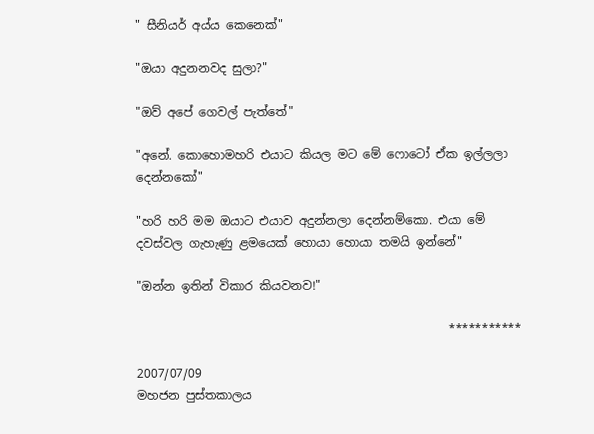" සීනියර් අය්ය කෙනෙක්"

"ඔයා අදුනනවද සුලා?"

"ඔව් අපේ ගෙවල් පැත්තේ"

"අනේ. කොහොමහරි එයාට කියල මට මේ ෆොටෝ ඒක ඉල්ලලා දෙන්නකෝ"

"හරි හරි මම ඔයාට එයාව අදුන්නලා දෙන්නම්කො. එයා මේ දවස්වල ගැහැණු ළමයෙක් හොයා හොයා තමයි ඉන්නේ"

"ඔන්න ඉතින් විකාර කියවනව!"

                                                    ***********

2007/07/09
මහජන පුස්තකාලය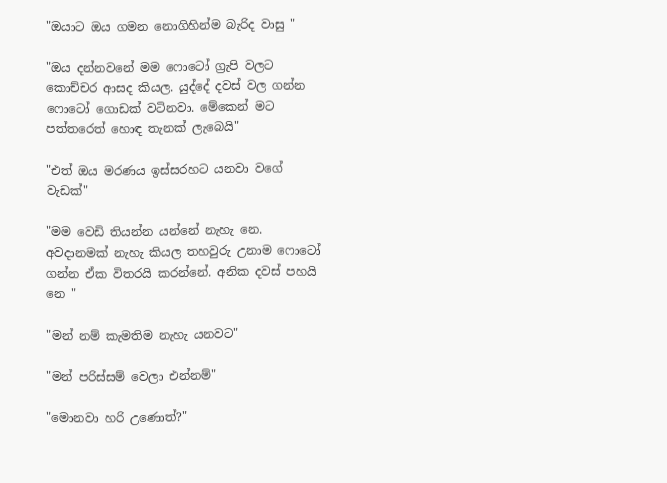"ඔයාට ඔය ගමන නොගිහින්ම බැරිද වාසු "

"ඔය දන්නවනේ මම ෆොටෝ ග්‍රැපි වලට කොච්චර ආසද කියල. යුද්දේ දවස් වල ගන්න ෆොටෝ ගොඩක් වටිනවා. මේකෙන් මට පත්තරෙත් හොඳ තැනක් ලැබෙයි"

"එත් ඔය මරණය ඉස්සරහට යනවා වගේ වැඩක්"

"මම වෙඩි තියන්න යන්නේ නැහැ නෙ. අවදානමක් නැහැ කියල තහවුරු උනාම ෆොටෝ ගන්න ඒක විතරයි කරන්නේ. අනික දවස් පහයි නෙ "

"මන් නම් කැමතිම නැහැ යනවට"

"මන් පරිස්සම් වෙලා එන්නම්"

"මොනවා හරි උණොත්?"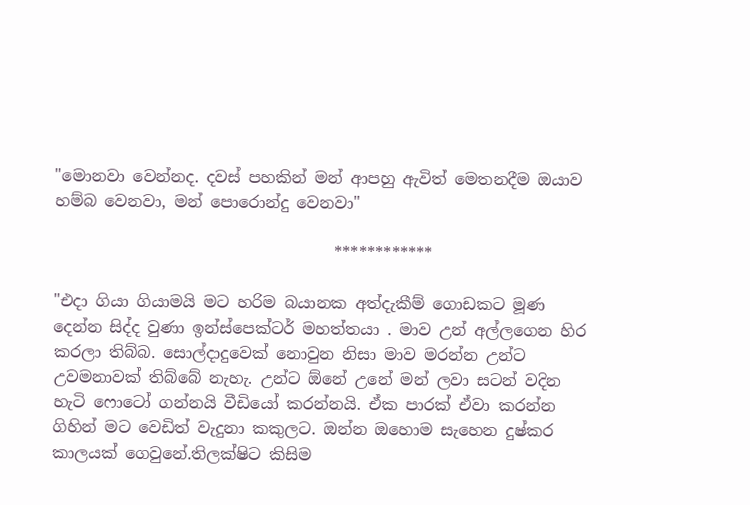"මොනවා වෙන්නද. දවස් පහකින් මන් ආපහු ඇවිත් මෙතනදීම ඔයාව හම්බ වෙනවා, මන් පොරොන්දු වෙනවා"

                                   ************

"එදා ගියා ගියාමයි මට හරිම බයානක අත්දැකීම් ගොඩකට මූණ දෙන්න සිද්ද වුණා ඉන්ස්පෙක්ටර් මහත්තයා . මාව උන් අල්ලගෙන හිර කරලා තිබ්බ. සොල්දාදුවෙක් නොවුන නිසා මාව මරන්න උන්ට උවමනාවක් තිබ්බේ නැහැ. උන්ට ඕනේ උනේ මන් ලවා සටන් වදින හැටි ෆොටෝ ගන්නයි වීඩියෝ කරන්නයි. ඒක පාරක් ඒවා කරන්න ගිහින් මට වෙඩිත් වැදුනා කකුලට. ඔන්න ඔහොම සැහෙන දුෂ්කර කාලයක් ගෙවුනේ.තිලක්ෂිට කිසිම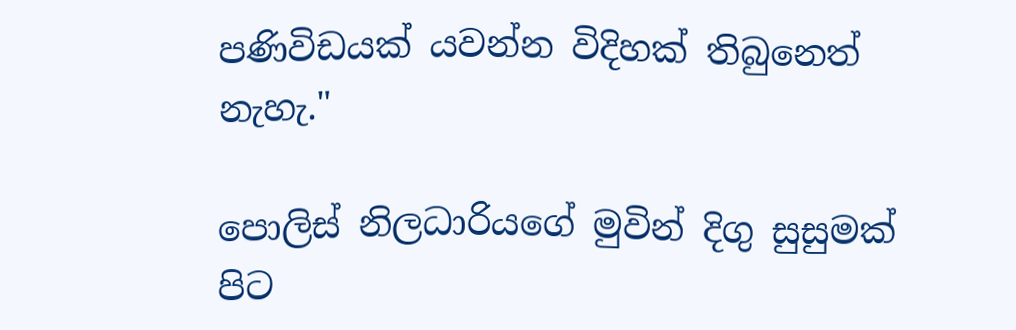පණිවිඩයක් යවන්න විදිහක් තිබුනෙත් නැහැ."

පොලිස් නිලධාරියගේ මුවින් දිගු සුසුමක් පිට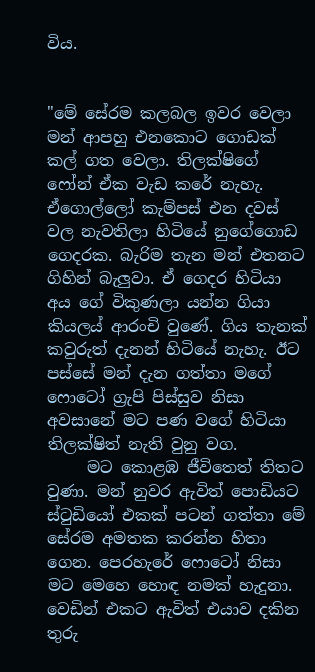විය.


"මේ සේරම කලබල ඉවර වෙලා මන් ආපහු එනකොට ගොඩක් කල් ගත වෙලා. තිලක්ෂිගේ ෆෝන් ඒක වැඩ කරේ නැහැ. ඒගොල්ලෝ කැම්පස් එන දවස් වල නැවතිලා හිටියේ නුගේගොඩ ගෙදරක. බැරිම තැන මන් එතනට ගිහින් බැලුවා. ඒ ගෙදර හිටියා අය ගේ විකුණලා යන්න ගියා කියලය් ආරංචි වුණේ. ගිය තැනක් කවුරුත් දැනන් හිටියේ නැහැ. ඊට පස්සේ මන් දැන ගත්තා මගේ ෆොටෝ ග්‍රැපි පිස්සුව නිසා අවසානේ මට පණ වගේ හිටියා තිලක්ෂිත් නැති වුනු වග.
     මට කොළඹ ජීවිතෙත් තිතට වුණා. මන් නුවර ඇවිත් පොඩියට ස්ටුඩියෝ එකක් පටන් ගත්තා මේ සේරම අමතක කරන්න හිතා ගෙන. පෙරහැරේ ෆොටෝ නිසා මට මෙහෙ හොඳ නමක් හැදුනා. වෙඩින් එකට ඇවිත් එයාව දකින තුරු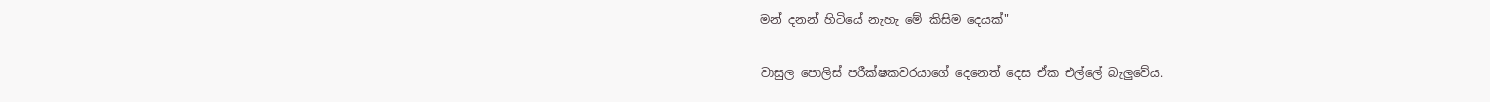මන් දනන් හිටියේ නැහැ මේ කිසිම දෙයක්"

වාසුල පොලිස් පරීක්ෂකවරයාගේ දෙනෙත් දෙස ඒක එල්ලේ බැලුවේය.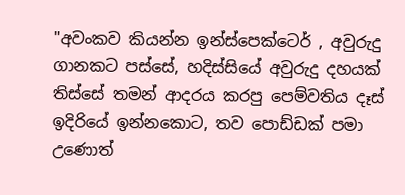"අවංකව කියන්න ඉන්ස්පෙක්ටෙර් , අවුරුදු ගානකට පස්සේ, හදිස්සියේ අවුරුදු දහයක් තිස්සේ තමන් ආදරය කරපු පෙම්වතිය දෑස් ඉදිරියේ ඉන්නකොට, තව පොඩ්ඩක් පමා උණොත්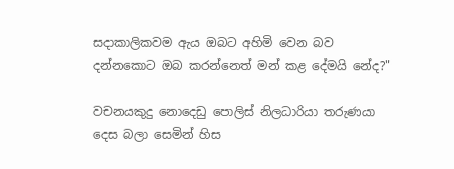සදාකාලිකවම ඇය ඔබට අහිමි වෙන බව දන්නකොට ඔබ කරන්නෙත් මන් කළ දේමයි නේද?"

වචනයකුදු නොදෙඩු පොලිස් නිලධාරියා තරුණයා දෙස බලා සෙමින් හිස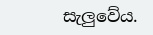සැලුවේය.